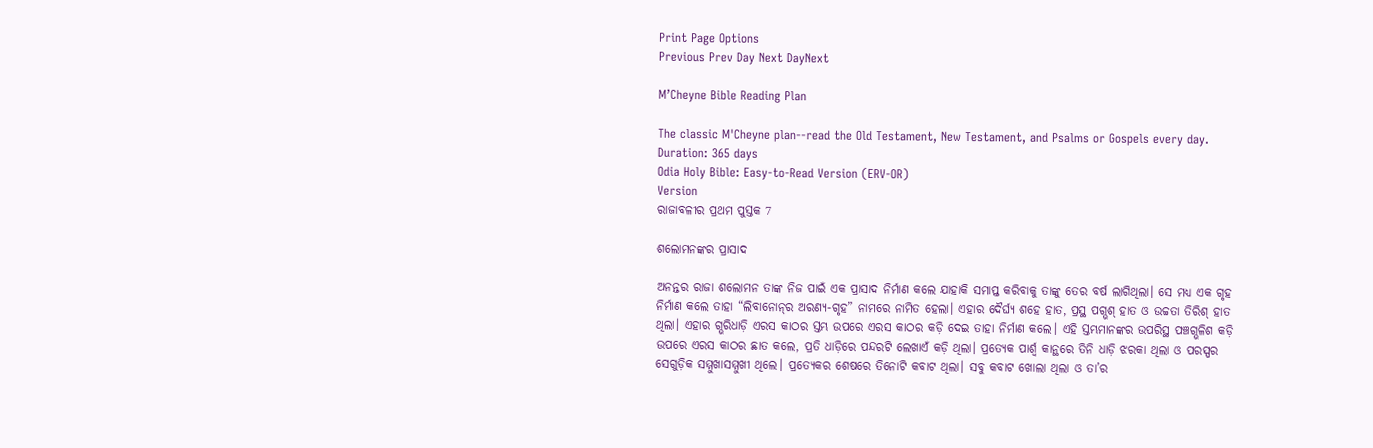Print Page Options
Previous Prev Day Next DayNext

M’Cheyne Bible Reading Plan

The classic M'Cheyne plan--read the Old Testament, New Testament, and Psalms or Gospels every day.
Duration: 365 days
Odia Holy Bible: Easy-to-Read Version (ERV-OR)
Version
ରାଜାବଳୀର ପ୍ରଥମ ପୁସ୍ତକ 7

ଶଲୋମନଙ୍କର ପ୍ରାସାଦ

ଅନନ୍ତର ରାଜା ଶଲୋମନ ତାଙ୍କ ନିଜ ପାଇଁ ଏକ ପ୍ରାସାଦ ନିର୍ମାଣ କଲେ ଯାହାକି ସମାପ୍ତ କରିବାକୁ ତାଙ୍କୁ ତେର ବର୍ଷ ଲାଗିଥିଲା। ସେ ମଧ୍ୟ ଏକ ଗୃହ ନିର୍ମାଣ କଲେ ତାହା “ଲିବାନୋ‌ନ୍‌ର ଅରଣ୍ୟ-ଗୃହ” ନାମରେ ନାମିତ ହେଲା। ଏହାର ଦୈର୍ଘ୍ୟ ଶହେ ହାତ, ପ୍ରସ୍ଥ ପଗ୍ଭଶ୍ ହାତ ଓ ଉଚ୍ଚତା ତିରିଶ୍ ହାତ ଥିଲା। ଏହାର ଗ୍ଭରିଧାଡ଼ି ଏରସ କାଠର ସ୍ତମ୍ଭ ଉପରେ ଏରସ କାଠର କଡ଼ି ଦେଇ ତାହା ନିର୍ମାଣ କଲେ। ଏହି ସ୍ତମ୍ଭମାନଙ୍କର ଉପରିସ୍ଥ ପଞ୍ଚଗ୍ଭଳିଶ କଡ଼ି ଉପରେ ଏରସ କାଠର ଛାତ କଲେ, ପ୍ରତି ଧାଡ଼ିରେ ପନ୍ଦରଟି ଲେଖାଏଁ କଡ଼ି ଥିଲା। ପ୍ରତ୍ୟେକ ପାର୍ଶ୍ୱ କାନ୍ଥରେ ତିନି ଧାଡ଼ି ଝରକା ଥିଲା ଓ ପରସ୍ପର ସେଗୁଡ଼ିକ ସମ୍ମୁଖାସମ୍ମୁଖୀ ଥିଲେ। ପ୍ରତ୍ୟେକର ଶେଷରେ ତିନୋଟି କବାଟ ଥିଲା। ସବୁ କବାଟ ଖୋଲା ଥିଲା ଓ ତା’ର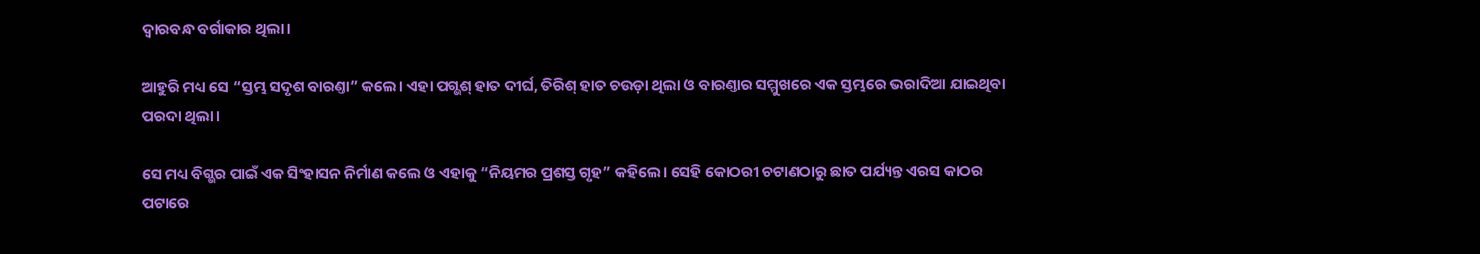ଦ୍ୱାରବନ୍ଧ ବର୍ଗାକାର ଥିଲା।

ଆହୁରି ମଧ୍ୟ ସେ “ସ୍ତମ୍ଭ ସଦୃଶ ବାରଣ୍ତା” କଲେ। ଏହା ପଗ୍ଭଶ୍ ହାତ ଦୀର୍ଘ, ତିରିଶ୍ ହାତ ଚଉଡ଼ା ଥିଲା ଓ ବାରଣ୍ତାର ସମ୍ମୁଖରେ ଏକ ସ୍ତମ୍ଭରେ ଭରାଦିଆ ଯାଇଥିବା ପରଦା ଥିଲା।

ସେ ମଧ୍ୟ ବିଗ୍ଭର ପାଇଁ ଏକ ସିଂହାସନ ନିର୍ମାଣ କଲେ ଓ ଏହାକୁ “ନିୟମର ପ୍ରଶସ୍ତ ଗୃହ” କହିଲେ। ସେହି କୋଠରୀ ଚଟାଣଠାରୁ ଛାତ ପର୍ଯ୍ୟନ୍ତ ଏରସ କାଠର ପଟାରେ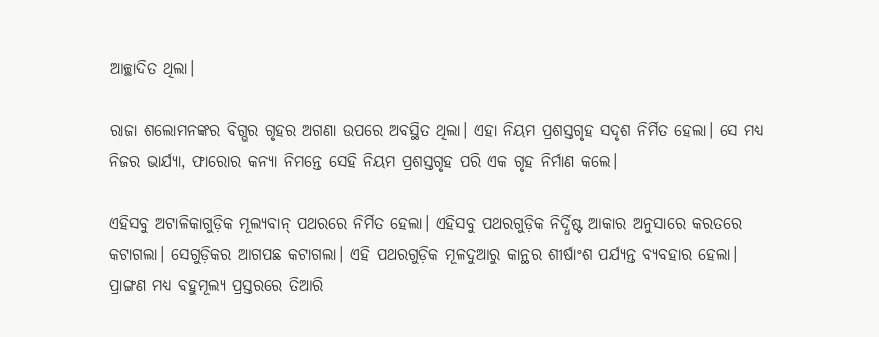ଆଚ୍ଛାଦିତ ଥିଲା।

ରାଜା ଶଲୋମନଙ୍କର ବିଗ୍ଭର ଗୃହର ଅଗଣା ଉପରେ ଅବସ୍ଥିତ ଥିଲା। ଏହା ନିୟମ ପ୍ରଶସ୍ତଗୃହ ସଦୃଶ ନିର୍ମିତ ହେଲା। ସେ ମଧ୍ୟ ନିଜର ଭାର୍ଯ୍ୟା, ଫାରୋର କନ୍ୟା ନିମନ୍ତେ ସେହି ନିୟମ ପ୍ରଶସ୍ତଗୃହ ପରି ଏକ ଗୃହ ନିର୍ମାଣ କଲେ।

ଏହିସବୁ ଅଟାଳିକାଗୁଡ଼ିକ ମୂଲ୍ୟବାନ୍ ପଥରରେ ନିର୍ମିତ ହେଲା। ଏହିସବୁ ପଥରଗୁଡ଼ିକ ନିର୍ଦ୍ଧିଷ୍ଟ ଆକାର ଅନୁସାରେ କରତରେ କଟାଗଲା। ସେଗୁଡ଼ିକର ଆଗପଛ କଟାଗଲା। ଏହି ପଥରଗୁଡ଼ିକ ମୂଳଦୁଆରୁ କାନ୍ଥର ଶୀର୍ଷାଂଶ ପର୍ଯ୍ୟନ୍ତ ବ୍ୟବହାର ହେଲା। ପ୍ରାଙ୍ଗଣ ମଧ୍ୟ ବହୁମୂଲ୍ୟ ପ୍ରସ୍ତରରେ ତିଆରି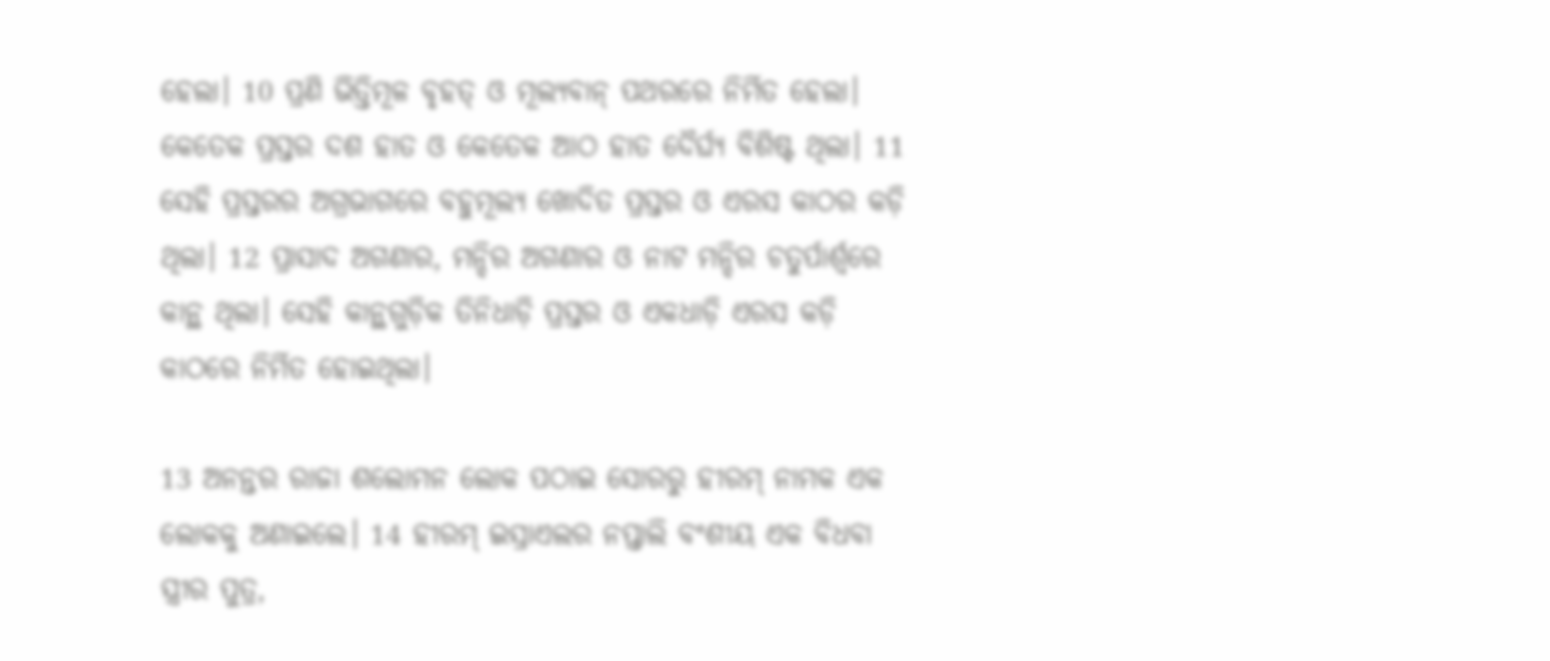ହେଲା। 10 ପ୍ରଣି ଭିତ୍ତିମୂଳ ବୃହତ୍ ଓ ମୂଲ୍ୟବାନ୍ ପଥରରେ ନିର୍ମିତ ହେଲା। କେତେକ ପ୍ରସ୍ତର ଦଶ ହାତ ଓ କେତେକ ଆଠ ହାତ ଦୈର୍ଘ୍ୟ ବିଶିଷ୍ଟ ଥିଲା। 11 ସେହି ପ୍ରସ୍ତରର ଅଗ୍ରଭାଗରେ ବହୁମୂଲ୍ୟ ଖୋଦିତ ପ୍ରସ୍ତର ଓ ଏରସ କାଠର କଡ଼ି ଥିଲା। 12 ପ୍ରାସାଦ ଅଗଣାର, ମନ୍ଦିର ଅଗଣାର ଓ ନାଟ ମନ୍ଦିର ଚତୁର୍ପାର୍ଶ୍ୱରେ କାନ୍ଥ ଥିଲା। ସେହି କାନ୍ଥଗୁଡ଼ିକ ତିନିଧାଡ଼ି ପ୍ରସ୍ତର ଓ ଏକଧାଡ଼ି ଏରସ କଡ଼ି କାଠରେ ନିର୍ମିତ ହୋଇଥିଲା।

13 ଅନନ୍ତର ରାଜା ଶଲୋମନ ଲୋକ ପଠାଇ ସୋରରୁ ହୀରମ୍ ନାମକ ଏକ ଲୋକକୁ ଅଣାଇଲେ। 14 ହୀରମ୍ ଇସ୍ରାଏଲର ନପ୍ତାଲି ବଂଶୀୟ ଏକ ବିଧବା ସ୍ତ୍ରୀର ପୁତ୍ର,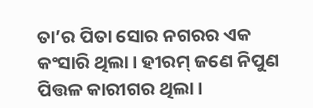ତା’ର ପିତା ସୋର ନଗରର ଏକ କଂସାରି ଥିଲା। ହୀରମ୍ ଜଣେ ନିପୁଣ ପିତ୍ତଳ କାରୀଗର ଥିଲା।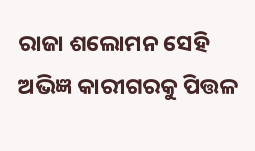ରାଜା ଶଲୋମନ ସେହି ଅଭିଜ୍ଞ କାରୀଗରକୁ ପିତ୍ତଳ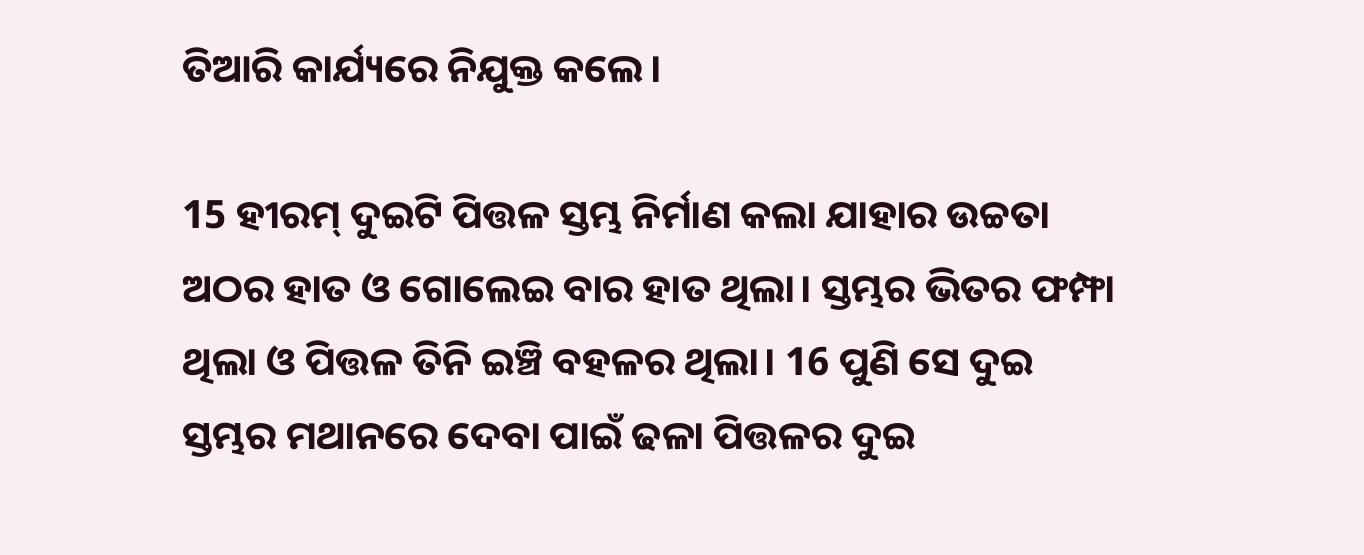ତିଆରି କାର୍ଯ୍ୟରେ ନିଯୁକ୍ତ କଲେ।

15 ହୀରମ୍ ଦୁଇଟି ପିତ୍ତଳ ସ୍ତମ୍ଭ ନିର୍ମାଣ କଲା ଯାହାର ଉଚ୍ଚତା ଅଠର ହାତ ଓ ଗୋଲେଇ ବାର ହାତ ଥିଲା। ସ୍ତମ୍ଭର ଭିତର ଫମ୍ଫା ଥିଲା ଓ ପିତ୍ତଳ ତିନି ଇଞ୍ଚି ବହଳର ଥିଲା। 16 ପୁଣି ସେ ଦୁଇ ସ୍ତମ୍ଭର ମଥାନରେ ଦେବା ପାଇଁ ଢଳା ପିତ୍ତଳର ଦୁଇ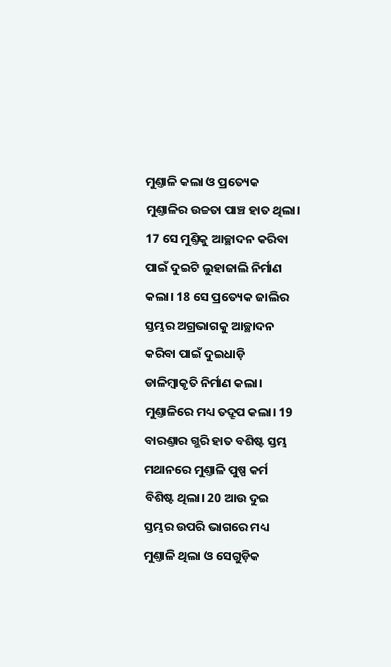ମୁଣ୍ତାଳି କଲା ଓ ପ୍ରତ୍ୟେକ ମୁଣ୍ତାଳିର ଉଚ୍ଚତା ପାଞ୍ଚ ହାତ ଥିଲା। 17 ସେ ମୁଣ୍ତିକୁ ଆଚ୍ଛାଦନ କରିବା ପାଇଁ ଦୁଇଟି ଲୁହାଜାଲି ନିର୍ମାଣ କଲା। 18 ସେ ପ୍ରତ୍ୟେକ ଜାଲିର ସ୍ତମ୍ଭର ଅଗ୍ରଭାଗକୁ ଆଚ୍ଛାଦନ କରିବା ପାଇଁ ଦୁଇଧାଡ଼ି ଡାଳିମ୍ବାକୃତି ନିର୍ମାଣ କଲା। ମୁଣ୍ତାଳିରେ ମଧ୍ୟ ତଦ୍ରୂପ କଲା। 19 ବାରଣ୍ତାର ଗ୍ଭରି ହାତ ବଶିଷ୍ଟ ସ୍ତମ୍ଭ ମଥାନରେ ମୁଣ୍ତାଳି ପୁଷ୍ପ କର୍ମ ବିଶିଷ୍ଟ ଥିଲା। 20 ଆଉ ଦୁଇ ସ୍ତମ୍ଭର ଉପରି ଭାଗରେ ମଧ୍ୟ ମୁଣ୍ତାଳି ଥିଲା ଓ ସେଗୁଡ଼ିକ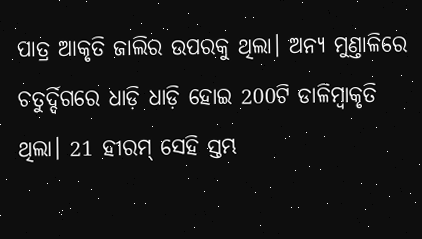ପାତ୍ର ଆକୃତି ଜାଲିର ଉପରକୁ ଥିଲା। ଅନ୍ୟ ମୁଣ୍ତାଳିରେ ଚତୁର୍ଦ୍ଦିଗରେ ଧାଡ଼ି ଧାଡ଼ି ହୋଇ 200ଟି ଡାଳିମ୍ବାକୃତି ଥିଲା। 21 ହୀରମ୍ ସେହି ସ୍ତମ୍ଭ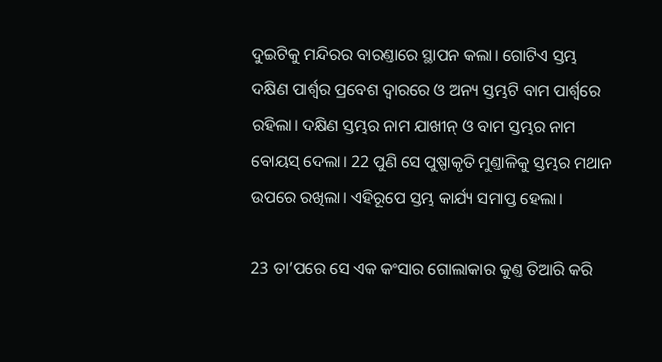ଦୁଇଟିକୁ ମନ୍ଦିରର ବାରଣ୍ତାରେ ସ୍ଥାପନ କଲା। ଗୋଟିଏ ସ୍ତମ୍ଭ ଦକ୍ଷିଣ ପାର୍ଶ୍ୱର ପ୍ରବେଶ ଦ୍ୱାରରେ ଓ ଅନ୍ୟ ସ୍ତମ୍ଭଟି ବାମ ପାର୍ଶ୍ୱରେ ରହିଲା। ଦକ୍ଷିଣ ସ୍ତମ୍ଭର ନାମ ଯାଖୀନ୍ ଓ ବାମ ସ୍ତମ୍ଭର ନାମ ବୋୟସ୍ ଦେଲା। 22 ପୁଣି ସେ ପୁଷ୍ପାକୃତି ମୁଣ୍ତାଳିକୁ ସ୍ତମ୍ଭର ମଥାନ ଉପରେ ରଖିଲା। ଏହିରୂପେ ସ୍ତମ୍ଭ କାର୍ଯ୍ୟ ସମାପ୍ତ ହେଲା।

23 ତା’ପରେ ସେ ଏକ କଂସାର ଗୋଲାକାର କୁଣ୍ତ ତିଆରି କରି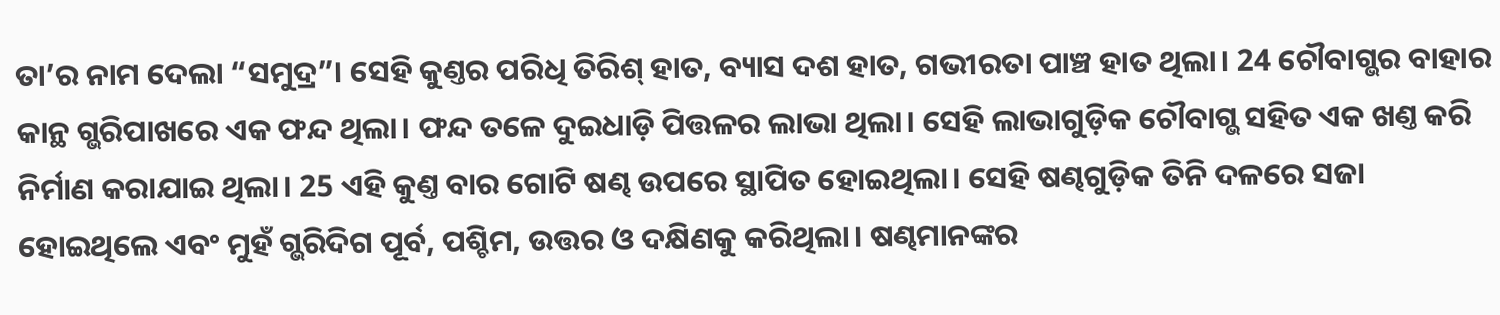ତା’ର ନାମ ଦେଲା “ସମୁଦ୍ର”। ସେହି କୁଣ୍ତର ପରିଧି ତିରିଶ୍ ହାତ, ବ୍ୟାସ ଦଶ ହାତ, ଗଭୀରତା ପାଞ୍ଚ ହାତ ଥିଲା। 24 ଚୌବାଗ୍ଭର ବାହାର କାନ୍ଥ ଗ୍ଭରିପାଖରେ ଏକ ଫନ୍ଦ ଥିଲା। ଫନ୍ଦ ତଳେ ଦୁଇଧାଡ଼ି ପିତ୍ତଳର ଲାଭା ଥିଲା। ସେହି ଲାଭାଗୁଡ଼ିକ ଚୌବାଗ୍ଭ ସହିତ ଏକ ଖଣ୍ତ କରି ନିର୍ମାଣ କରାଯାଇ ଥିଲା। 25 ଏହି କୁଣ୍ତ ବାର ଗୋଟି ଷଣ୍ଢ ଉପରେ ସ୍ଥାପିତ ହୋଇଥିଲା। ସେହି ଷଣ୍ଢଗୁଡ଼ିକ ତିନି ଦଳରେ ସଜା ହୋଇଥିଲେ ଏବଂ ମୁହଁ ଗ୍ଭରିଦିଗ ପୂର୍ବ, ପଶ୍ଚିମ, ଉତ୍ତର ଓ ଦକ୍ଷିଣକୁ କରିଥିଲା। ଷଣ୍ଢମାନଙ୍କର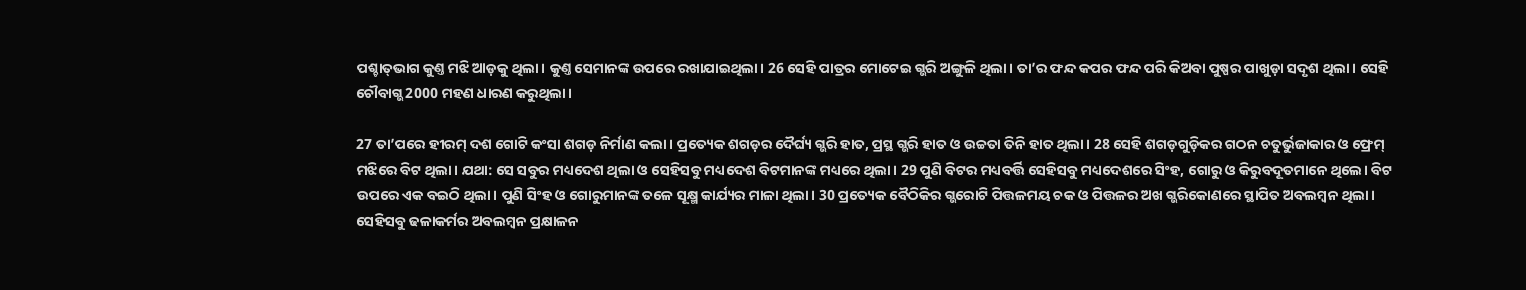ପଶ୍ଚା‌ତ୍‌ଭାଗ କୁଣ୍ତ ମଝି ଆଡ଼କୁ ଥିଲା। କୁଣ୍ତ ସେମାନଙ୍କ ଉପରେ ରଖାଯାଇଥିଲା। 26 ସେହି ପାତ୍ରର ମୋଟେଇ ଗ୍ଭରି ଅଙ୍ଗୁଳି ଥିଲା। ତା’ର ଫନ୍ଦ କପର ଫନ୍ଦ ପରି କିଅବା ପୁଷ୍ପର ପାଖୁଡ଼ା ସଦୃଶ ଥିଲା। ସେହି ଚୌବାଗ୍ଭ 2000 ମହଣ ଧାରଣ କରୁଥିଲା।

27 ତା’ପରେ ହୀରମ୍ ଦଶ ଗୋଟି କଂସା ଶଗଡ଼ ନିର୍ମାଣ କଲା। ପ୍ରତ୍ୟେକ ଶଗଡ଼ର ଦୈର୍ଘ୍ୟ ଗ୍ଭରି ହାତ, ପ୍ରସ୍ଥ ଗ୍ଭରି ହାତ ଓ ଉଚ୍ଚତା ତିନି ହାତ ଥିଲା। 28 ସେହି ଶଗଡ଼ଗୁଡ଼ିକର ଗଠନ ଚତୁର୍ଭୁଜାକାର ଓ ଫ୍ରେମ୍ ମଝିରେ ବିଟ ଥିଲା। ଯଥା: ସେ ସବୁର ମଧ୍ୟଦେଶ ଥିଲା ଓ ସେହିସବୁ ମଧ୍ୟଦେଶ ବିଟମାନଙ୍କ ମଧ୍ୟରେ ଥିଲା। 29 ପୁଣି ବିଟର ମଧ୍ୟବର୍ତ୍ତି ସେହିସବୁ ମଧ୍ୟଦେଶରେ ସିଂହ, ଗୋରୁ ଓ କିରୁବଦୂତମାନେ ଥିଲେ। ବିଟ ଉପରେ ଏକ ବଇଠି ଥିଲା। ପୁଣି ସିଂହ ଓ ଗୋରୁମାନଙ୍କ ତଳେ ସୂକ୍ଷ୍ମ କାର୍ଯ୍ୟର ମାଳା ଥିଲା। 30 ପ୍ରତ୍ୟେକ ବୈଠିକିର ଗ୍ଭରୋଟି ପିତ୍ତଳମୟ ଚକ ଓ ପିତ୍ତଳର ଅଖ ଗ୍ଭରିକୋଣରେ ସ୍ଥାପିତ ଅବଲମ୍ବନ ଥିଲା। ସେହିସବୁ ଢଳାକର୍ମର ଅବଲମ୍ବନ ପ୍ରକ୍ଷାଳନ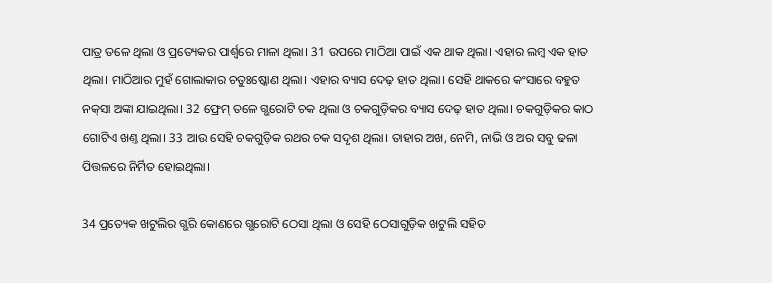ପାତ୍ର ତଳେ ଥିଲା ଓ ପ୍ରତ୍ୟେକର ପାର୍ଶ୍ୱରେ ମାଳା ଥିଲା। 31 ଉପରେ ମାଠିଆ ପାଇଁ ଏକ ଥାକ ଥିଲା। ଏହାର ଲମ୍ବ ଏକ ହାତ ଥିଲା। ମାଠିଆର ମୁହଁ ଗୋଲାକାର ଚତୁଃଷ୍କୋଣ ଥିଲା। ଏହାର ବ୍ୟାସ ଦେଢ଼ ହାତ ଥିଲା। ସେହି ଥାକରେ କଂସାରେ ବହୁତ ନ‌କ୍‌ସା ଅଙ୍କା ଯାଇଥିଲା। 32 ଫ୍ରେମ୍ ତଳେ ଗ୍ଭରୋଟି ଚକ ଥିଲା ଓ ଚକଗୁଡ଼ିକର ବ୍ୟାସ ଦେଢ଼ ହାତ ଥିଲା। ଚକଗୁଡ଼ିକର କାଠ ଗୋଟିଏ ଖଣ୍ତ ଥିଲା। 33 ଆଉ ସେହି ଚକଗୁଡ଼ିକ ରଥର ଚକ ସଦୃଶ ଥିଲା। ତାହାର ଅଖ, ନେମି, ନାଭି ଓ ଅର ସବୁ ଢଳା ପିତ୍ତଳରେ ନିର୍ମିତ ହୋଇଥିଲା।

34 ପ୍ରତ୍ୟେକ ଖଟୁଲିର ଗ୍ଭରି କୋଣରେ ଗ୍ଭରୋଟି ଠେସା ଥିଲା ଓ ସେହି ଠେସାଗୁଡ଼ିକ ଖଟୁଲି ସହିତ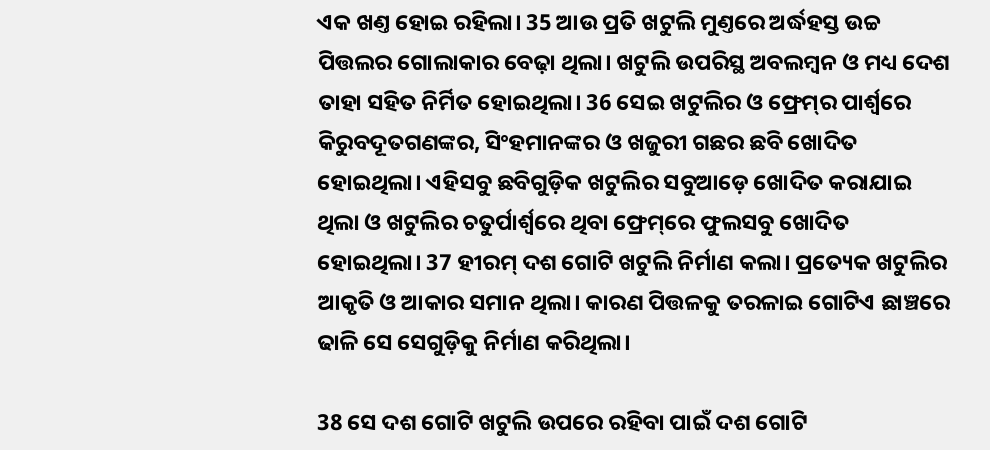ଏକ ଖଣ୍ତ ହୋଇ ରହିଲା। 35 ଆଉ ପ୍ରତି ଖଟୁଲି ମୁଣ୍ତରେ ଅର୍ଦ୍ଧହସ୍ତ ଉଚ୍ଚ ପିତ୍ତଲର ଗୋଲାକାର ବେଢ଼ା ଥିଲା। ଖଟୁଲି ଉପରିସ୍ଥ ଅବଲମ୍ବନ ଓ ମଧ୍ୟ ଦେଶ ତାହା ସହିତ ନିର୍ମିତ ହୋଇଥିଲା। 36 ସେଇ ଖଟୁଲିର ଓ ଫ୍ରେ‌ମ୍‌ର ପାର୍ଶ୍ୱରେ କିରୁବଦୂତଗଣଙ୍କର, ସିଂହମାନଙ୍କର ଓ ଖଜୁରୀ ଗଛର ଛବି ଖୋଦିତ ହୋଇଥିଲା। ଏହିସବୁ ଛବିଗୁଡ଼ିକ ଖଟୁଲିର ସବୁଆଡ଼େ ଖୋଦିତ କରାଯାଇ ଥିଲା ଓ ଖଟୁଲିର ଚତୁର୍ପାର୍ଶ୍ୱରେ ଥିବା ଫ୍ରେ‌ମ୍‌ରେ ଫୁଲସବୁ ଖୋଦିତ ହୋଇଥିଲା। 37 ହୀରମ୍ ଦଶ ଗୋଟି ଖଟୁଲି ନିର୍ମାଣ କଲା। ପ୍ରତ୍ୟେକ ଖଟୁଲିର ଆକୃତି ଓ ଆକାର ସମାନ ଥିଲା। କାରଣ ପିତ୍ତଳକୁ ତରଳାଇ ଗୋଟିଏ ଛାଞ୍ଚରେ ଢାଳି ସେ ସେଗୁଡ଼ିକୁ ନିର୍ମାଣ କରିଥିଲା।

38 ସେ ଦଶ ଗୋଟି ଖଟୁଲି ଉପରେ ରହିବା ପାଇଁ ଦଶ ଗୋଟି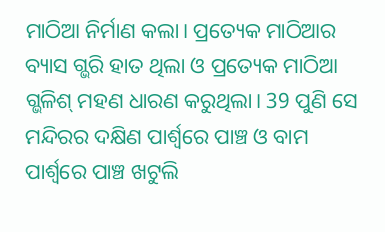ମାଠିଆ ନିର୍ମାଣ କଲା। ପ୍ରତ୍ୟେକ ମାଠିଆର ବ୍ୟାସ ଗ୍ଭରି ହାତ ଥିଲା ଓ ପ୍ରତ୍ୟେକ ମାଠିଆ ଗ୍ଭଳିଶ୍ ମହଣ ଧାରଣ କରୁଥିଲା। 39 ପୁଣି ସେ ମନ୍ଦିରର ଦକ୍ଷିଣ ପାର୍ଶ୍ୱରେ ପାଞ୍ଚ ଓ ବାମ ପାର୍ଶ୍ୱରେ ପାଞ୍ଚ ଖଟୁଲି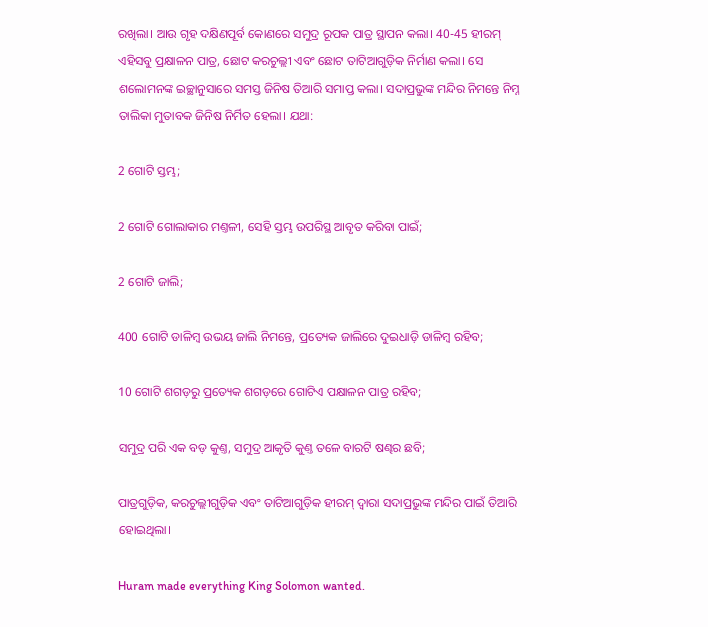ରଖିଲା। ଆଉ ଗୃହ ଦକ୍ଷିଣପୂର୍ବ କୋଣରେ ସମୁଦ୍ର ରୂପକ ପାତ୍ର ସ୍ଥାପନ କଲା। 40-45 ହୀରମ୍ ଏହିସବୁ ପ୍ରକ୍ଷାଳନ ପାତ୍ର, ଛୋଟ କରଚୁଲ୍ଲୀ ଏବଂ ଛୋଟ ତାଟିଆଗୁଡ଼ିକ ନିର୍ମାଣ କଲା। ସେ ଶଲୋମନଙ୍କ ଇଚ୍ଛାନୁସାରେ ସମସ୍ତ ଜିନିଷ ତିଆରି ସମାପ୍ତ କଲା। ସଦାପ୍ରଭୁଙ୍କ ମନ୍ଦିର ନିମନ୍ତେ ନିମ୍ନ ତାଲିକା ମୁତାବକ ଜିନିଷ ନିର୍ମିତ ହେଲା। ଯଥା:

2 ଗୋଟି ସ୍ତମ୍ଭ;

2 ଗୋଟି ଗୋଲାକାର ମଣ୍ତଳୀ, ସେହି ସ୍ତମ୍ଭ ଉପରିସ୍ଥ ଆବୃତ କରିବା ପାଇଁ;

2 ଗୋଟି ଜାଲି;

400 ଗୋଟି ଡାଳିମ୍ବ ଉଭୟ ଜାଲି ନିମନ୍ତେ, ପ୍ରତ୍ୟେକ ଜାଲିରେ ଦୁଇଧାଡ଼ି ଡାଳିମ୍ବ ରହିବ;

10 ଗୋଟି ଶଗଡ଼ରୁ ପ୍ରତ୍ୟେକ ଶଗଡ଼ରେ ଗୋଟିଏ ପକ୍ଷାଳନ ପାତ୍ର ରହିବ;

ସମୁଦ୍ର ପରି ଏକ ବଡ଼ କୁଣ୍ତ, ସମୁଦ୍ର ଆକୃତି କୁଣ୍ତ ତଳେ ବାରଟି ଷଣ୍ଢର ଛବି;

ପାତ୍ରଗୁଡ଼ିକ, କରଚୁଲ୍ଲୀଗୁଡ଼ିକ ଏବଂ ତାଟିଆଗୁଡ଼ିକ ହୀରମ୍ ଦ୍ୱାରା ସଦାପ୍ରଭୁଙ୍କ ମନ୍ଦିର ପାଇଁ ତିଆରି ହୋଇଥିଲା।

Huram made everything King Solomon wanted.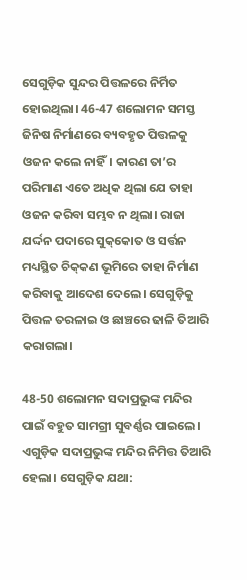ସେଗୁଡ଼ିକ ସୁନ୍ଦର ପିତ୍ତଳରେ ନିର୍ମିତ ହୋଇଥିଲା। 46-47 ଶଲୋମନ ସମସ୍ତ ଜିନିଷ ନିର୍ମାଣରେ ବ୍ୟବହୃତ ପିତ୍ତଳକୁ ଓଜନ କଲେ ନାହିଁ। କାରଣ ତା’ର ପରିମାଣ ଏତେ ଅଧିକ ଥିଲା ଯେ ତାହା ଓଜନ କରିବା ସମ୍ଭବ ନ ଥିଲା। ରାଜା ଯର୍ଦ୍ଦନ ପଦାରେ ସୁ‌କ୍‌କୋତ ଓ ସର୍ତ୍ତନ ମଧ୍ୟସ୍ଥିତ ଚି‌କ୍‌କଣ ଭୂମିରେ ତାହା ନିର୍ମାଣ କରିବାକୁ ଆଦେଶ ଦେଲେ। ସେଗୁଡ଼ିକୁ ପିତ୍ତଳ ତରଳାଇ ଓ ଛାଞ୍ଚରେ ଢାଳି ତିଆରି କରାଗଲା।

48-50 ଶଲୋମନ ସଦାପ୍ରଭୁଙ୍କ ମନ୍ଦିର ପାଇଁ ବହୁତ ସାମଗ୍ରୀ ସୁବର୍ଣ୍ଣର ପାଇଲେ। ଏଗୁଡ଼ିକ ସଦାପ୍ରଭୁଙ୍କ ମନ୍ଦିର ନିମିତ୍ତ ତିଆରି ହେଲା। ସେଗୁଡ଼ିକ ଯଥା: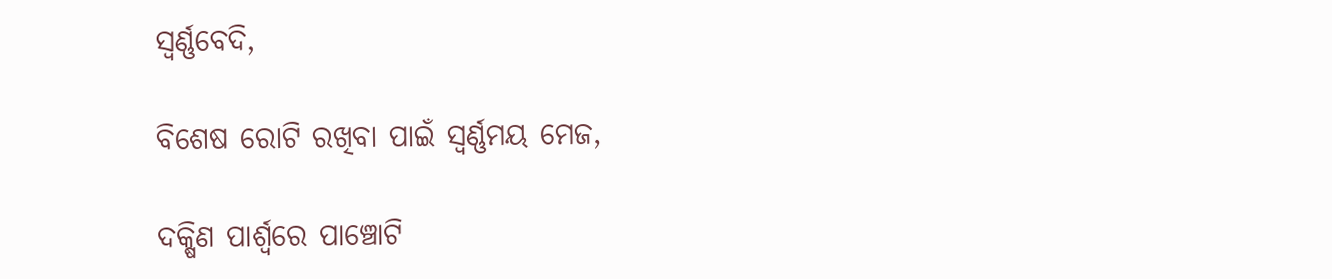ସ୍ୱର୍ଣ୍ଣବେଦି,

ବିଶେଷ ରୋଟି ରଖିବା ପାଇଁ ସ୍ୱର୍ଣ୍ଣମୟ ମେଜ,

ଦକ୍ଷିଣ ପାର୍ଶ୍ୱରେ ପାଞ୍ଚୋଟି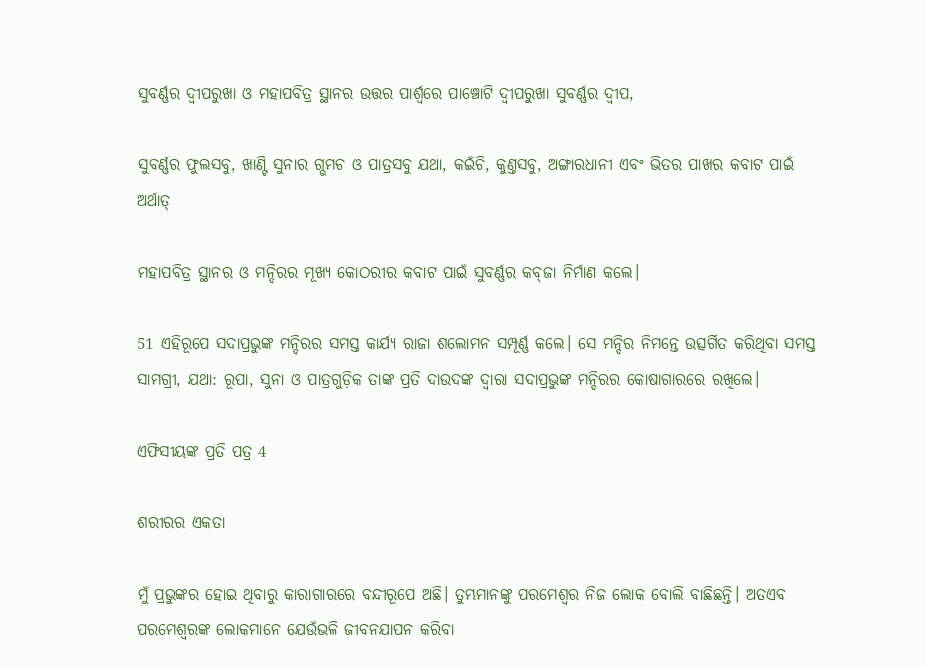ସୁବର୍ଣ୍ଣର ଦ୍ୱୀପରୁଖା ଓ ମହାପବିତ୍ର ସ୍ଥାନର ଉତ୍ତର ପାର୍ଶ୍ୱରେ ପାଞ୍ଚୋଟି ଦ୍ୱୀପରୁଖା ସୁବର୍ଣ୍ଣର ଦ୍ୱୀପ,

ସୁବର୍ଣ୍ଣର ଫୁଲସବୁ, ଖାଣ୍ଟି ସୁନାର ଗ୍ଭମଚ ଓ ପାତ୍ରସବୁ ଯଥା, କଇଁଚି, କୁଣ୍ତସବୁ, ଅଙ୍ଗାରଧାନୀ ଏବଂ ଭିତର ପାଖର କବାଟ ପାଇଁ ଅର୍ଥାତ୍

ମହାପବିତ୍ର ସ୍ଥାନର ଓ ମନ୍ଦିରର ମୂଖ୍ୟ କୋଠରୀର କବାଟ ପାଇଁ ସୁବର୍ଣ୍ଣର କ‌ବ୍‌ଜା ନିର୍ମାଣ କଲେ।

51 ଏହିରୂପେ ସଦାପ୍ରଭୁଙ୍କ ମନ୍ଦିରର ସମସ୍ତ କାର୍ଯ୍ୟ ରାଜା ଶଲୋମନ ସମ୍ପୂର୍ଣ୍ଣ କଲେ। ସେ ମନ୍ଦିର ନିମନ୍ତେ ଉତ୍ସର୍ଗିତ କରିଥିବା ସମସ୍ତ ସାମଗ୍ରୀ, ଯଥା: ରୂପା, ସୁନା ଓ ପାତ୍ରଗୁଡ଼ିକ ତାଙ୍କ ପ୍ରତି ଦାଉଦଙ୍କ ଦ୍ୱାରା ସଦାପ୍ରଭୁଙ୍କ ମନ୍ଦିରର କୋଷାଗାରରେ ରଖିଲେ।

ଏଫିସୀୟଙ୍କ ପ୍ରତି ପତ୍ର 4

ଶରୀରର ଏକତା

ମୁଁ ପ୍ରଭୁଙ୍କର ହୋଇ ଥିବାରୁ କାରାଗାରରେ ବନ୍ଦୀରୂପେ ଅଛି। ତୁମ୍ଭମାନଙ୍କୁ ପରମେଶ୍ୱର ନିଜ ଲୋକ ବୋଲି ବାଛିଛନ୍ତି। ଅତଏବ ପରମେଶ୍ୱରଙ୍କ ଲୋକମାନେ ଯେଉଁଭଳି ଜୀବନଯାପନ କରିବା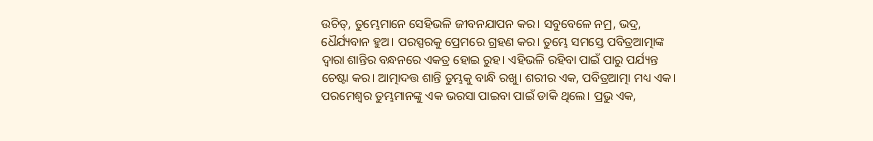ଉଚିତ୍, ତୁମ୍ଭେମାନେ ସେହିଭଳି ଜୀବନଯାପନ କର। ସବୁବେଳେ ନମ୍ର, ଭଦ୍ର, ଧୈର୍ଯ୍ୟବାନ ହୁଅ। ପରସ୍ପରକୁ ପ୍ରେମରେ ଗ୍ରହଣ କର। ତୁମ୍ଭେ ସମସ୍ତେ ପବିତ୍ରଆତ୍ମାଙ୍କ ଦ୍ୱାରା ଶାନ୍ତିର ବନ୍ଧନରେ ଏକତ୍ର ହୋଇ ରୁହ। ଏହିଭଳି ରହିବା ପାଇଁ ପାରୁ ପର୍ଯ୍ୟନ୍ତ ଚେଷ୍ଟା କର। ଆତ୍ମାଦତ୍ତ ଶାନ୍ତି ତୁମ୍ଭକୁ ବାନ୍ଧି ରଖୁ। ଶରୀର ଏକ, ପବିତ୍ରଆତ୍ମା ମଧ୍ୟ ଏକ। ପରମେଶ୍ୱର ତୁମ୍ଭମାନଙ୍କୁ ଏକ ଭରସା ପାଇବା ପାଇଁ ଡାକି ଥିଲେ। ପ୍ରଭୁ ଏକ,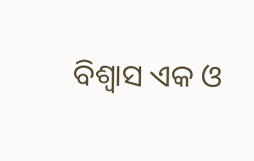ବିଶ୍ୱାସ ଏକ ଓ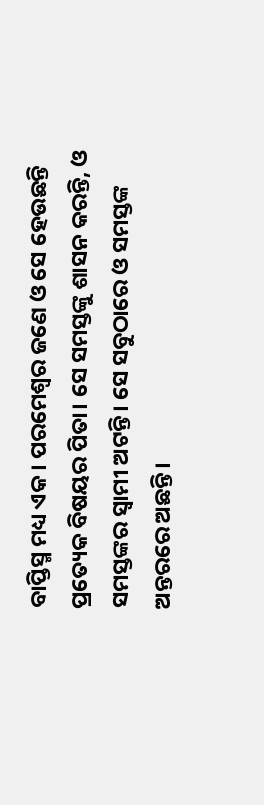ବାପ୍ତିସ୍ମ ମଧ୍ୟ ଏକ। ପରମେଶ୍ୱର ଜଣେ ଓ ସେ ହେଉଛନ୍ତି ପ୍ରତ୍ୟେକ ବିଷୟର ପିତା। ସେ ସମସ୍ତଙ୍କୁ ଶାସନ କରନ୍ତି, ଓ ସମସ୍ତଙ୍କର ସ୍ୱାମୀ ଅଟନ୍ତି। ସେ ସବୁଠାରେ ଓ ସମସ୍ତଙ୍କ ଅନ୍ତରରେ ଅଛନ୍ତି।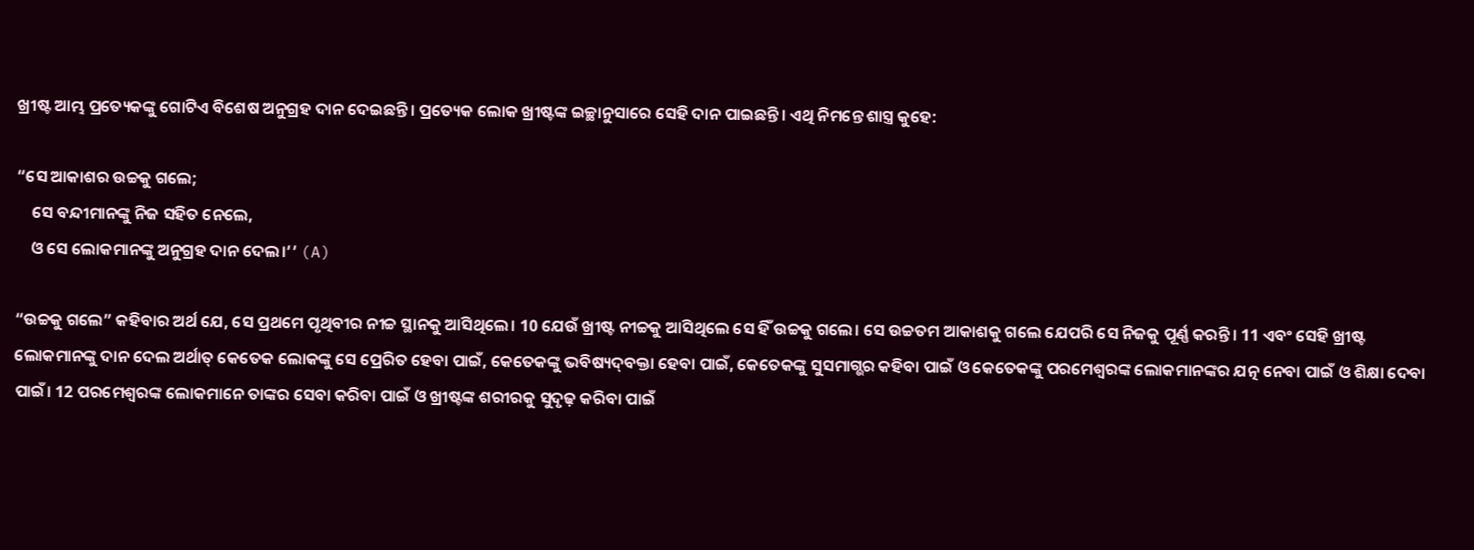ଖ୍ରୀଷ୍ଟ ଆମ୍ଭ ପ୍ରତ୍ୟେକଙ୍କୁ ଗୋଟିଏ ବିଶେଷ ଅନୁଗ୍ରହ ଦାନ ଦେଇଛନ୍ତି। ପ୍ରତ୍ୟେକ ଲୋକ ଖ୍ରୀଷ୍ଟଙ୍କ ଇଚ୍ଛାନୁସାରେ ସେହି ଦାନ ପାଇଛନ୍ତି। ଏଥି ନିମନ୍ତେ ଶାସ୍ତ୍ର କୁହେ:

“ସେ ଆକାଶର ଉଚ୍ଚକୁ ଗଲେ;
    ସେ ବନ୍ଦୀମାନଙ୍କୁ ନିଜ ସହିତ ନେଲେ,
    ଓ ସେ ଲୋକମାନଙ୍କୁ ଅନୁଗ୍ରହ ଦାନ ଦେଲ।’’ (A)

“ଉଚ୍ଚକୁ ଗଲେ” କହିବାର ଅର୍ଥ ଯେ, ସେ ପ୍ରଥମେ ପୃଥିବୀର ନୀଚ୍ଚ ସ୍ଥାନକୁ ଆସିଥିଲେ। 10 ଯେଉଁ ଖ୍ରୀଷ୍ଟ ନୀଚ୍ଚକୁ ଆସିଥିଲେ ସେ ହିଁ ଉଚ୍ଚକୁ ଗଲେ। ସେ ଉଚ୍ଚତମ ଆକାଶକୁ ଗଲେ ଯେପରି ସେ ନିଜକୁ ପୂର୍ଣ୍ଣ କରନ୍ତି। 11 ଏବଂ ସେହି ଖ୍ରୀଷ୍ଟ ଲୋକମାନଙ୍କୁ ଦାନ ଦେଲ ଅର୍ଥାତ୍ କେତେକ ଲୋକଙ୍କୁ ସେ ପ୍ରେରିତ ହେବା ପାଇଁ, କେତେକଙ୍କୁ ଭବିଷ୍ୟ‌‌ଦ୍‌‌‌‌ବକ୍ତା ହେବା ପାଇଁ, କେତେକଙ୍କୁ ସୁସମାଗ୍ଭର କହିବା ପାଇଁ ଓ କେତେକଙ୍କୁ ପରମେଶ୍ୱରଙ୍କ ଲୋକମାନଙ୍କର ଯତ୍ନ ନେବା ପାଇଁ ଓ ଶିକ୍ଷା ଦେବା ପାଇଁ। 12 ପରମେଶ୍ୱରଙ୍କ ଲୋକମାନେ ତାଙ୍କର ସେବା କରିବା ପାଇଁ ଓ ଖ୍ରୀଷ୍ଟଙ୍କ ଶରୀରକୁ ସୁଦୃଢ଼ କରିବା ପାଇଁ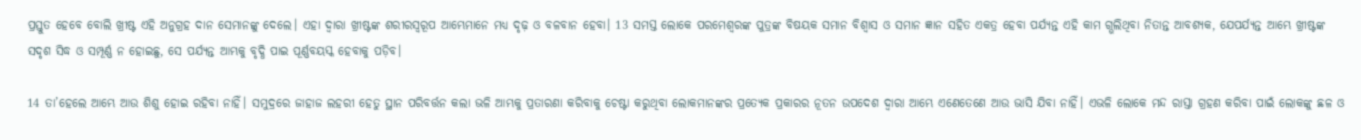ପ୍ରସ୍ତୁତ ହେବେ ବୋଲି ଖ୍ରୀଷ୍ଟ ଏହି ଅନୁଗ୍ରହ ଦାନ ସେମାନଙ୍କୁ ଦେଲେ। ଏହା ଦ୍ୱାରା ଖ୍ରୀଷ୍ଟଙ୍କ ଶରୀରସ୍ୱରୂପ ଆମ୍ଭେମାନେ ମଧ୍ୟ ଦୃଢ଼ ଓ ବଳବାନ ହେବା। 13 ସମସ୍ତ ଲୋକେ ପରମେଶ୍ୱରଙ୍କ ପୁତ୍ରଙ୍କ ବିଷୟକ ସମାନ ବିଶ୍ୱାସ ଓ ସମାନ ଜ୍ଞାନ ସହିତ ଏକତ୍ର ହେବା ପର୍ଯ୍ୟନ୍ତ ଏହି କାମ ଗ୍ଭଲିଥିବା ନିତାନ୍ତ ଆବଶ୍ୟକ, ଯେପର୍ଯ୍ୟନ୍ତ ଆମ୍ଭେ ଖ୍ରୀଷ୍ଟଙ୍କ ସଦୃଶ ସିଦ୍ଧ ଓ ସମ୍ପୂର୍ଣ୍ଣ ନ ହୋଇଛୁ, ସେ ପର୍ଯ୍ୟନ୍ତ ଆମ୍ଭକୁ ବୃଦ୍ଧି ପାଇ ପୂର୍ଣ୍ଣବୟସ୍କ ହେବାକୁ ପଡ଼ିବ।

14 ତା’ହେଲେ ଆମ୍ଭେ ଆଉ ଶିଶୁ ହୋଇ ରହିବା ନାହିଁ। ସମୁଦ୍ରରେ ଜାହାଜ ଲହରୀ ହେତୁ ସ୍ଥାନ ପରିବର୍ତ୍ତନ କଲା ଭଳି ଆମ୍ଭକୁ ପ୍ରତାରଣା କରିବାକୁ ଚେଷ୍ଟା କରୁଥିବା ଲୋକମାନଙ୍କର ପ୍ରତ୍ୟେକ ପ୍ରକାରର ନୂତନ ଉପଦେଶ ଦ୍ୱାରା ଆମ୍ଭେ ଏଣେତେଣେ ଆଉ ଭାସି ଯିବା ନାହିଁ। ଏଭଳି ଲୋକେ ମନ୍ଦ ରାସ୍ତା ଗ୍ରହଣ କରିବା ପାଇଁ ଲୋକଙ୍କୁ ଛଳ ଓ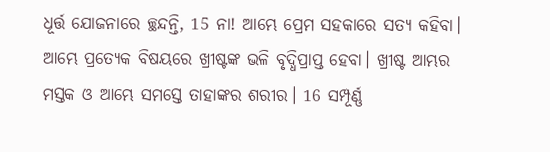ଧୂର୍ତ୍ତ ଯୋଜନାରେ ଚ୍ଛନ୍ଦନ୍ତି, 15 ନା! ଆମ୍ଭେ ପ୍ରେମ ସହକାରେ ସତ୍ୟ କହିବା। ଆମ୍ଭେ ପ୍ରତ୍ୟେକ ବିଷୟରେ ଖ୍ରୀଷ୍ଟଙ୍କ ଭଳି ବୃଦ୍ଧିପ୍ରାପ୍ତ ହେବା। ଖ୍ରୀଷ୍ଟ ଆମ୍ଭର ମସ୍ତକ ଓ ଆମ୍ଭେ ସମସ୍ତେ ତାହାଙ୍କର ଶରୀର। 16 ସମ୍ପୂର୍ଣ୍ଣ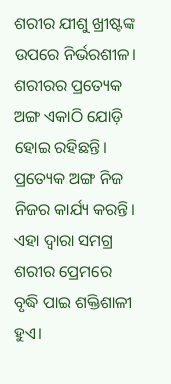ଶରୀର ଯୀଶୁ ଖ୍ରୀଷ୍ଟଙ୍କ ଉପରେ ନିର୍ଭରଶୀଳ। ଶରୀରର ପ୍ରତ୍ୟେକ ଅଙ୍ଗ ଏକାଠି ଯୋଡ଼ି ହୋଇ ରହିଛନ୍ତି। ପ୍ରତ୍ୟେକ ଅଙ୍ଗ ନିଜ ନିଜର କାର୍ଯ୍ୟ କରନ୍ତି। ଏହା ଦ୍ୱାରା ସମଗ୍ର ଶରୀର ପ୍ରେମରେ ବୃଦ୍ଧି ପାଇ ଶକ୍ତିଶାଳୀ ହୁଏ।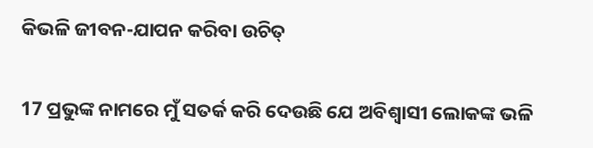କିଭଳି ଜୀବନ-ଯାପନ କରିବା ଉଚିତ୍

17 ପ୍ରଭୁଙ୍କ ନାମରେ ମୁଁ ସତର୍କ କରି ଦେଉଛି ଯେ ଅବିଶ୍ୱାସୀ ଲୋକଙ୍କ ଭଳି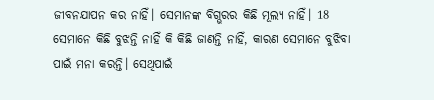ଜୀବନଯାପନ କର ନାହିଁ। ସେମାନଙ୍କ ବିଗ୍ଭରର କିଛି ମୂଲ୍ୟ ନାହିଁ। 18 ସେମାନେ କିଛି ବୁଝନ୍ତି ନାହିଁ କି କିଛି ଜାଣନ୍ତି ନାହିଁ, କାରଣ ସେମାନେ ବୁଝିବା ପାଇଁ ମନା କରନ୍ତି। ସେଥିପାଇଁ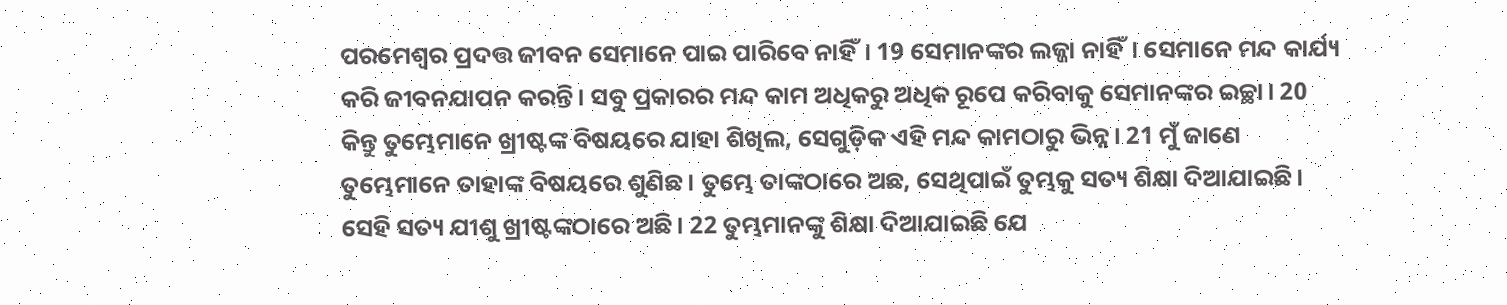ପରମେଶ୍ୱର ପ୍ରଦତ୍ତ ଜୀବନ ସେମାନେ ପାଇ ପାରିବେ ନାହିଁ। 19 ସେମାନଙ୍କର ଲଜ୍ଜା ନାହିଁ। ସେମାନେ ମନ୍ଦ କାର୍ଯ୍ୟ କରି ଜୀବନଯାପନ କରନ୍ତି। ସବୁ ପ୍ରକାରର ମନ୍ଦ କାମ ଅଧିକରୁ ଅଧିକ ରୂପେ କରିବାକୁ ସେମାନଙ୍କର ଇଚ୍ଛା। 20 କିନ୍ତୁ ତୁମ୍ଭେମାନେ ଖ୍ରୀଷ୍ଟଙ୍କ ବିଷୟରେ ଯାହା ଶିଖିଲ, ସେଗୁଡ଼ିକ ଏହି ମନ୍ଦ କାମଠାରୁ ଭିନ୍ନ। 21 ମୁଁ ଜାଣେ ତୁମ୍ଭେମାନେ ତାହାଙ୍କ ବିଷୟରେ ଶୁଣିଛ। ତୁମ୍ଭେ ତାଙ୍କଠାରେ ଅଛ, ସେଥିପାଇଁ ତୁମ୍ଭକୁ ସତ୍ୟ ଶିକ୍ଷା ଦିଆଯାଇଛି। ସେହି ସତ୍ୟ ଯୀଶୁ ଖ୍ରୀଷ୍ଟଙ୍କଠାରେ ଅଛି। 22 ତୁମ୍ଭମାନଙ୍କୁ ଶିକ୍ଷା ଦିଆଯାଇଛି ଯେ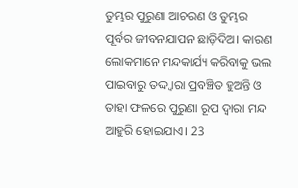ତୁମ୍ଭର ପୁରୁଣା ଆଚରଣ ଓ ତୁମ୍ଭର ପୂର୍ବର ଜୀବନଯାପନ ଛାଡ଼ିଦିଅ। କାରଣ ଲୋକମାନେ ମନ୍ଦକାର୍ଯ୍ୟ କରିବାକୁ ଭଲ ପାଇବାରୁ ତଦ୍ଦ୍ୱାରା ପ୍ରବଞ୍ଚିତ ହୁଅନ୍ତି ଓ ତାହା ଫଳରେ ପୁରୁଣା ରୂପ ଦ୍ୱାରା ମନ୍ଦ ଆହୁରି ହୋଇଯାଏ। 23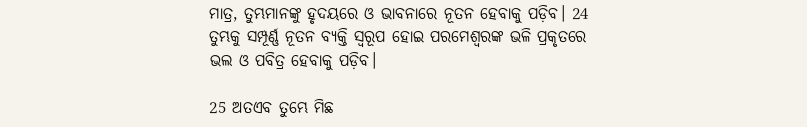ମାତ୍ର, ତୁମ୍ଭମାନଙ୍କୁ ହୃଦୟରେ ଓ ଭାବନାରେ ନୂତନ ହେବାକୁ ପଡ଼ିବ। 24 ତୁମ୍ଭକୁ ସମ୍ପୂର୍ଣ୍ଣ ନୂତନ ବ୍ୟକ୍ତି ସ୍ୱରୂପ ହୋଇ ପରମେଶ୍ୱରଙ୍କ ଭଳି ପ୍ରକୃତରେ ଭଲ ଓ ପବିତ୍ର ହେବାକୁ ପଡ଼ିବ।

25 ଅତଏବ ତୁମ୍ଭେ ମିଛ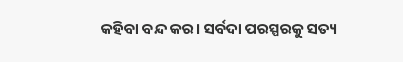କହିବା ବନ୍ଦ କର। ସର୍ବଦା ପରସ୍ପରକୁ ସତ୍ୟ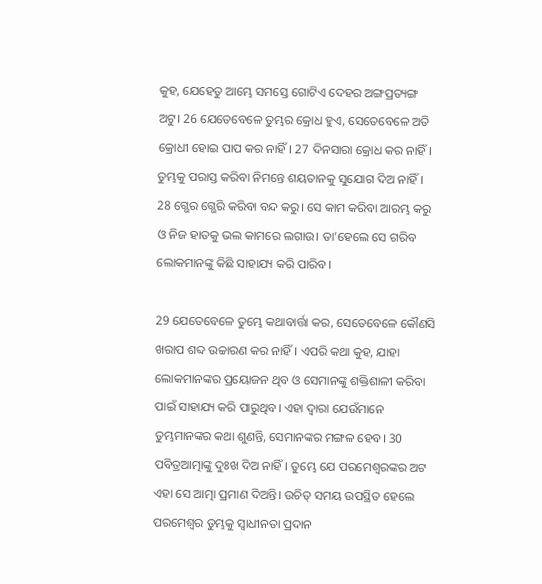କୁହ, ଯେହେତୁ ଆମ୍ଭେ ସମସ୍ତେ ଗୋଟିଏ ଦେହର ଅଙ୍ଗପ୍ରତ୍ୟଙ୍ଗ ଅଟୁ। 26 ଯେତେବେଳେ ତୁମ୍ଭର କ୍ରୋଧ ହୁଏ, ସେତେବେଳେ ଅତି କ୍ରୋଧୀ ହୋଇ ପାପ କର ନାହିଁ। 27 ଦିନସାରା କ୍ରୋଧ କର ନାହିଁ। ତୁମ୍ଭକୁ ପରାସ୍ତ କରିବା ନିମନ୍ତେ ଶୟତାନକୁ ସୁଯୋଗ ଦିଅ ନାହିଁ। 28 ଗ୍ଭେର ଗ୍ଭେରି କରିବା ବନ୍ଦ କରୁ। ସେ କାମ କରିବା ଆରମ୍ଭ କରୁ ଓ ନିଜ ହାତକୁ ଭଲ କାମରେ ଲଗାଉ। ତା’ହେଲେ ସେ ଗରିବ ଲୋକମାନଙ୍କୁ କିଛି ସାହାଯ୍ୟ କରି ପାରିବ।

29 ଯେତେବେଳେ ତୁମ୍ଭେ କଥାବାର୍ତ୍ତା କର, ସେତେବେଳେ କୌଣସି ଖରାପ ଶବ୍ଦ ଉଚ୍ଚାରଣ କର ନାହିଁ। ଏପରି କଥା କୁହ, ଯାହା ଲୋକମାନଙ୍କର ପ୍ରୟୋଜନ ଥିବ ଓ ସେମାନଙ୍କୁ ଶକ୍ତିଶାଳୀ କରିବା ପାଇଁ ସାହାଯ୍ୟ କରି ପାରୁଥିବ। ଏହା ଦ୍ୱାରା ଯେଉଁମାନେ ତୁମ୍ଭମାନଙ୍କର କଥା ଶୁଣନ୍ତି, ସେମାନଙ୍କର ମଙ୍ଗଳ ହେବ। 30 ପବିତ୍ରଆତ୍ମାଙ୍କୁ ଦୁଃଖ ଦିଅ ନାହିଁ। ତୁମ୍ଭେ ଯେ ପରମେଶ୍ୱରଙ୍କର ଅଟ ଏହା ସେ ଆତ୍ମା ପ୍ରମାଣ ଦିଅନ୍ତି। ଉଚିତ୍ ସମୟ ଉପସ୍ଥିତ ହେଲେ ପରମେଶ୍ୱର ତୁମ୍ଭକୁ ସ୍ୱାଧୀନତା ପ୍ରଦାନ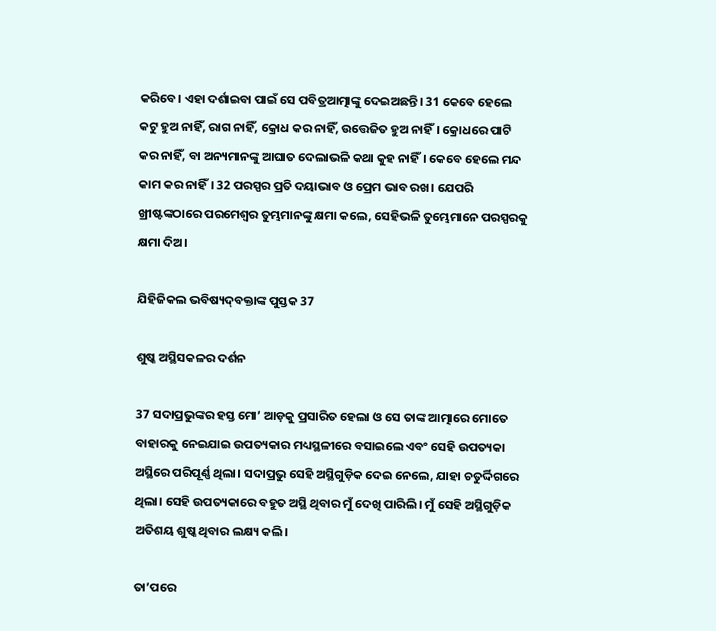କରିବେ। ଏହା ଦର୍ଶାଇବା ପାଇଁ ସେ ପବିତ୍ରଆତ୍ମାଙ୍କୁ ଦେଇଅଛନ୍ତି। 31 କେବେ ହେଲେ କଟୁ ହୁଅ ନାହିଁ, ରାଗ ନାହିଁ, କ୍ରୋଧ କର ନାହିଁ, ଉତ୍ତେଜିତ ହୁଅ ନାହିଁ। କ୍ରୋଧରେ ପାଟି କର ନାହିଁ, ବା ଅନ୍ୟମାନଙ୍କୁ ଆଘାତ ଦେଲାଭଳି କଥା କୁହ ନାହିଁ। କେବେ ହେଲେ ମନ୍ଦ କାମ କର ନାହିଁ। 32 ପରସ୍ପର ପ୍ରତି ଦୟାଭାବ ଓ ପ୍ରେମ ଭାବ ରଖ। ଯେପରି ଖ୍ରୀଷ୍ଟଙ୍କଠାରେ ପରମେଶ୍ୱର ତୁମ୍ଭମାନଙ୍କୁ କ୍ଷମା କଲେ, ସେହିଭଳି ତୁମ୍ଭେମାନେ ପରସ୍ପରକୁ କ୍ଷମା ଦିଅ।

ଯିହିଜିକଲ ଭବିଷ୍ୟ‌ଦ୍‌ବକ୍ତାଙ୍କ ପୁସ୍ତକ 37

ଶୁଷ୍କ ଅସ୍ଥିସକଳର ଦର୍ଶନ

37 ସଦାପ୍ରଭୁଙ୍କର ହସ୍ତ ମୋ’ ଆଡ଼କୁ ପ୍ରସାରିତ ହେଲା ଓ ସେ ତାଙ୍କ ଆତ୍ମାରେ ମୋତେ ବାହାରକୁ ନେଇଯାଇ ଉପତ୍ୟକାର ମଧ୍ୟସ୍ଥଳୀରେ ବସାଇଲେ ଏବଂ ସେହି ଉପତ୍ୟକା ଅସ୍ଥିରେ ପରିପୂର୍ଣ୍ଣ ଥିଲା। ସଦାପ୍ରଭୁ ସେହି ଅସ୍ଥିଗୁଡ଼ିକ ଦେଇ ନେଲେ, ଯାହା ଚତୁର୍ଦ୍ଦିଗରେ ଥିଲା। ସେହି ଉପତ୍ୟକାରେ ବହୁତ ଅସ୍ଥି ଥିବାର ମୁଁ ଦେଖି ପାରିଲି। ମୁଁ ସେହି ଅସ୍ଥିଗୁଡ଼ିକ ଅତିଶୟ ଶୁଷ୍କ ଥିବାର ଲକ୍ଷ୍ୟ କଲି।

ତା’ପରେ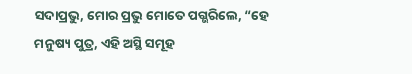ସଦାପ୍ରଭୁ, ମୋର ପ୍ରଭୁ ମୋତେ ପଗ୍ଭରିଲେ, “ହେ ମନୁଷ୍ୟ ପୁତ୍ର, ଏହି ଅସ୍ଥି ସମୂହ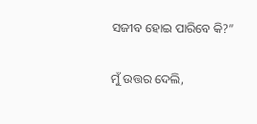ସଜୀବ ହୋଇ ପାରିବେ କି?”

ମୁଁ ଉତ୍ତର ଦେଲି,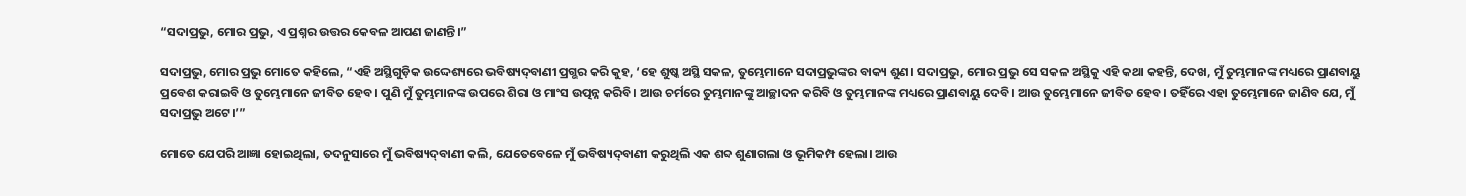“ସଦାପ୍ରଭୁ, ମୋର ପ୍ରଭୁ, ଏ ପ୍ରଶ୍ନର ଉତ୍ତର କେବଳ ଆପଣ ଜାଣନ୍ତି।”

ସଦାପ୍ରଭୁ, ମୋର ପ୍ରଭୁ ମୋତେ କହିଲେ, “ଏହି ଅସ୍ଥିଗୁଡ଼ିକ ଉଦ୍ଦେଶ୍ୟରେ ଭବିଷ୍ୟ‌ଦ୍‌ବାଣୀ ପ୍ରଗ୍ଭର କରି କୁହ, ‘ହେ ଶୁଷ୍କ ଅସ୍ଥି ସକଳ, ତୁମ୍ଭେମାନେ ସଦାପ୍ରଭୁଙ୍କର ବାକ୍ୟ ଶୁଣ। ସଦାପ୍ରଭୁ, ମୋର ପ୍ରଭୁ ସେ ସକଳ ଅସ୍ଥିକୁ ଏହି କଥା କହନ୍ତି, ଦେଖ, ମୁଁ ତୁମ୍ଭମାନଙ୍କ ମଧ୍ୟରେ ପ୍ରାଣବାୟୁ ପ୍ରବେଶ କରାଇବି ଓ ତୁମ୍ଭେମାନେ ଜୀବିତ ହେବ। ପୁଣି ମୁଁ ତୁମ୍ଭମାନଙ୍କ ଉପରେ ଶିରା ଓ ମାଂସ ଉତ୍ପନ୍ନ କରିବି। ଆଉ ଚର୍ମରେ ତୁମ୍ଭମାନଙ୍କୁ ଆଚ୍ଛାଦନ କରିବି ଓ ତୁମ୍ଭମାନଙ୍କ ମଧ୍ୟରେ ପ୍ରାଣବାୟୁ ଦେବି। ଆଉ ତୁମ୍ଭେମାନେ ଜୀବିତ ହେବ। ତହିଁରେ ଏହା ତୁମ୍ଭେମାନେ ଜାଣିବ ଯେ, ମୁଁ ସଦାପ୍ରଭୁ ଅଟେ।’”

ମୋତେ ଯେପରି ଆଜ୍ଞା ହୋଇଥିଲା, ତଦନୁସାରେ ମୁଁ ଭବିଷ୍ୟ‌ଦ୍‌ବାଣୀ କଲି, ଯେତେବେଳେ ମୁଁ ଭବିଷ୍ୟ‌ଦ୍‌ବାଣୀ କରୁଥିଲି ଏକ ଶବ୍ଦ ଶୁଣାଗଲା ଓ ଭୂମିକମ୍ପ ହେଲା। ଆଉ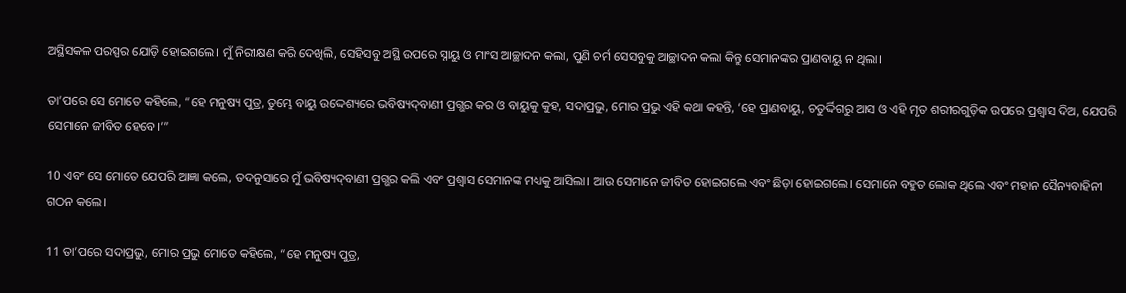ଅସ୍ଥିସକଳ ପରସ୍ପର ଯୋଡ଼ି ହୋଇଗଲେ। ମୁଁ ନିରୀକ୍ଷଣ କରି ଦେଖିଲି, ସେହିସବୁ ଅସ୍ଥି ଉପରେ ସ୍ନାୟୁ ଓ ମାଂସ ଆଚ୍ଛାଦନ କଲା, ପୁଣି ଚର୍ମ ସେସବୁକୁ ଆଚ୍ଛାଦନ କଲା କିନ୍ତୁ ସେମାନଙ୍କର ପ୍ରାଣବାୟୁ ନ ଥିଲା।

ତା’ପରେ ସେ ମୋତେ କହିଲେ, “ହେ ମନୁଷ୍ୟ ପୁତ୍ର, ତୁମ୍ଭେ ବାୟୁ ଉଦ୍ଦେଶ୍ୟରେ ଭବିଷ୍ୟ‌ଦ୍‌ବାଣୀ ପ୍ରଗ୍ଭର କର ଓ ବାୟୁକୁ କୁହ, ସଦାପ୍ରଭୁ, ମୋର ପ୍ରଭୁ ଏହି କଥା କହନ୍ତି, ‘ହେ ପ୍ରାଣବାୟୁ, ଚତୁର୍ଦ୍ଦିଗରୁ ଆସ ଓ ଏହି ମୃତ ଶରୀରଗୁଡ଼ିକ ଉପରେ ପ୍ରଶ୍ୱାସ ଦିଅ, ଯେପରି ସେମାନେ ଜୀବିତ ହେବେ।’”

10 ଏବଂ ସେ ମୋତେ ଯେପରି ଆଜ୍ଞା କଲେ, ତଦନୁସାରେ ମୁଁ ଭବିଷ୍ୟ‌ଦ୍‌ବାଣୀ ପ୍ରଗ୍ଭର କଲି ଏବଂ ପ୍ରଶ୍ୱାସ ସେମାନଙ୍କ ମଧ୍ୟକୁ ଆସିଲା। ଆଉ ସେମାନେ ଜୀବିତ ହୋଇଗଲେ ଏବଂ ଛିଡ଼ା ହୋଇଗଲେ। ସେମାନେ ବହୁତ ଲୋକ ଥିଲେ ଏବଂ ମହାନ ସୈନ୍ୟବାହିନୀ ଗଠନ କଲେ।

11 ତା’ପରେ ସଦାପ୍ରଭୁ, ମୋର ପ୍ରଭୁ ମୋତେ କହିଲେ, “ହେ ମନୁଷ୍ୟ ପୁତ୍ର,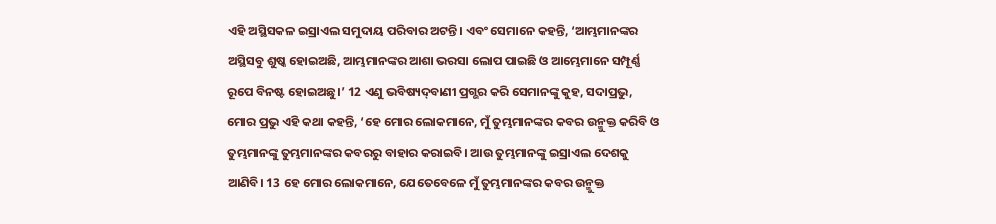ଏହି ଅସ୍ଥିସକଳ ଇସ୍ରାଏଲ ସମୁଦାୟ ପରିବାର ଅଟନ୍ତି। ଏବଂ ସେମାନେ କହନ୍ତି, ‘ଆମ୍ଭମାନଙ୍କର ଅସ୍ଥିସବୁ ଶୁଷ୍କ ହୋଇଅଛି, ଆମ୍ଭମାନଙ୍କର ଆଶା ଭରସା ଲୋପ ପାଇଛି ଓ ଆମ୍ଭେମାନେ ସମ୍ପୂର୍ଣ୍ଣ ରୂପେ ବିନଷ୍ଟ ହୋଇଅଛୁ।’ 12 ଏଣୁ ଭବିଷ୍ୟ‌ଦ୍‌ବାଣୀ ପ୍ରଗ୍ଭର କରି ସେମାନଙ୍କୁ କୁହ, ସଦାପ୍ରଭୁ, ମୋର ପ୍ରଭୁ ଏହି କଥା କହନ୍ତି, ‘ହେ ମୋର ଲୋକମାନେ, ମୁଁ ତୁମ୍ଭମାନଙ୍କର କବର ଉନ୍ମୁକ୍ତ କରିବି ଓ ତୁମ୍ଭମାନଙ୍କୁ ତୁମ୍ଭମାନଙ୍କର କବରରୁ ବାହାର କରାଇବି। ଆଉ ତୁମ୍ଭମାନଙ୍କୁ ଇସ୍ରାଏଲ ଦେଶକୁ ଆଣିବି। 13 ହେ ମୋର ଲୋକମାନେ, ଯେତେବେଳେ ମୁଁ ତୁମ୍ଭମାନଙ୍କର କବର ଉନ୍ମୁକ୍ତ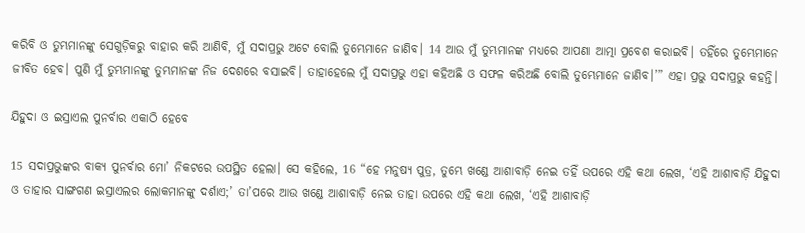କରିବି ଓ ତୁମ୍ଭମାନଙ୍କୁ ସେଗୁଡ଼ିକରୁ ବାହାର କରି ଆଣିବି, ମୁଁ ସଦାପ୍ରଭୁ ଅଟେ ବୋଲି ତୁମ୍ଭେମାନେ ଜାଣିବ। 14 ଆଉ ମୁଁ ତୁମ୍ଭମାନଙ୍କ ମଧ୍ୟରେ ଆପଣା ଆତ୍ମା ପ୍ରବେଶ କରାଇବି। ତହିଁରେ ତୁମ୍ଭେମାନେ ଜୀବିତ ହେବ। ପୁଣି ମୁଁ ତୁମ୍ଭମାନଙ୍କୁ ତୁମ୍ଭମାନଙ୍କ ନିଜ ଦେଶରେ ବସାଇବି। ତାହାହେଲେ ମୁଁ ସଦାପ୍ରଭୁ ଏହା କହିଅଛି ଓ ସଫଳ କରିଅଛି ବୋଲି ତୁମ୍ଭେମାନେ ଜାଣିବ।’” ଏହା ପ୍ରଭୁ ସଦାପ୍ରଭୁ କହନ୍ତି।

ଯିହୁଦା ଓ ଇସ୍ରାଏଲ ପୁନର୍ବାର ଏକାଠି ହେବେ

15 ସଦାପ୍ରଭୁଙ୍କର ବାକ୍ୟ ପୁନର୍ବାର ମୋ’ ନିକଟରେ ଉପସ୍ଥିତ ହେଲା। ସେ କହିଲେ, 16 “ହେ ମନୁଷ୍ୟ ପୁତ୍ର, ତୁମ୍ଭେ ଖଣ୍ଡେ ଆଶାବାଡ଼ି ନେଇ ତହିଁ ଉପରେ ଏହି କଥା ଲେଖ, ‘ଏହି ଆଶାବାଡ଼ି ଯିହୁଦା ଓ ତାହାର ସାଙ୍ଗଗଣ ଇସ୍ରାଏଲର ଲୋକମାନଙ୍କୁ ଦର୍ଶାଏ;’ ତା’ପରେ ଆଉ ଖଣ୍ଡେ ଆଶାବାଡ଼ି ନେଇ ତାହା ଉପରେ ଏହି କଥା ଲେଖ, ‘ଏହି ଆଶାବାଡ଼ି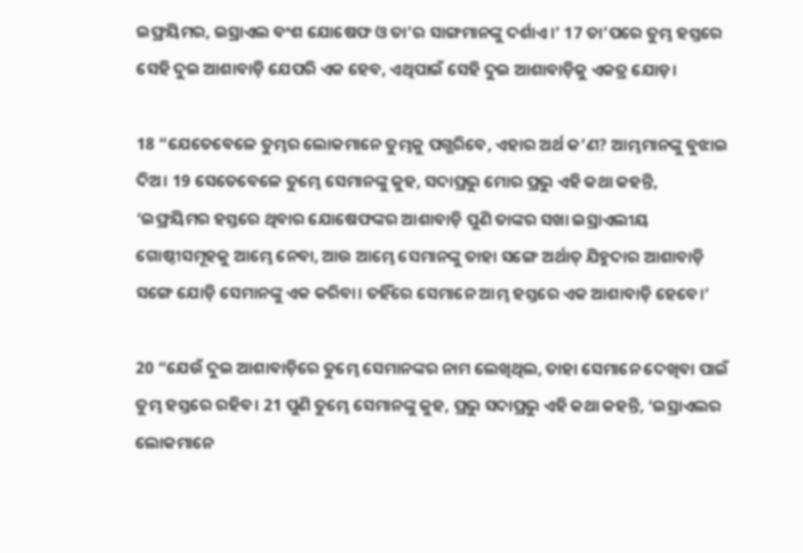ଇଫ୍ରୟିମର, ଇସ୍ରାଏଲ ବଂଶ ଯୋଷେଫ ଓ ତା’ର ସାଙ୍ଗମାନଙ୍କୁ ଦର୍ଶାଏ।’ 17 ତା’ପରେ ତୁମ୍ଭ ହସ୍ତରେ ସେହି ଦୁଇ ଆଶାବାଡ଼ି ଯେପରି ଏକ ହେବ, ଏଥିପାଇଁ ସେହି ଦୁଇ ଆଶାବାଡ଼ିକୁ ଏକତ୍ର ଯୋଡ଼।

18 “ଯେତେବେଳେ ତୁମ୍ଭର ଲୋକମାନେ ତୁମ୍ଭକୁ ପଗ୍ଭରିବେ, ଏହାର ଅର୍ଥ କ’ଣ? ଆମ୍ଭମାନଙ୍କୁ ବୁଝାଇ ଦିଅ। 19 ସେତେବେଳେ ତୁମ୍ଭେ ସେମାନଙ୍କୁ କୁହ, ସଦାପ୍ରଭୁ ମୋର ପ୍ରଭୁ ଏହି କଥା କହନ୍ତି, ‘ଇଫ୍ରୟିମର ହସ୍ତରେ ଥିବାର ଯୋଷେଫଙ୍କର ଆଶାବାଡ଼ି ପୁଣି ତାଙ୍କର ସଖା ଇସ୍ରାଏଲୀୟ ଗୋଷ୍ଠୀସମୂହକୁ ଆମ୍ଭେ ନେବା, ଆଉ ଆମ୍ଭେ ସେମାନଙ୍କୁ ତାହା ସଙ୍ଗେ ଅର୍ଥାତ୍ ଯିହୁଦାର ଆଶାବାଡ଼ି ସଙ୍ଗେ ଯୋଡ଼ି ସେମାନଙ୍କୁ ଏକ କରିବା। ତହିଁରେ ସେମାନେ ଆମ୍ଭ ହସ୍ତରେ ଏକ ଆଶାବାଡ଼ି ହେବେ।’

20 “ଯେଉଁ ଦୁଇ ଆଶାବାଡ଼ିରେ ତୁମ୍ଭେ ସେମାନଙ୍କର ନାମ ଲେଖିଥିଲ, ତାହା ସେମାନେ ଦେଖିବା ପାଇଁ ତୁମ୍ଭ ହସ୍ତରେ ରହିବ। 21 ପୁଣି ତୁମ୍ଭେ ସେମାନଙ୍କୁ କୁହ, ପ୍ରଭୁ ସଦାପ୍ରଭୁ ଏହି କଥା କହନ୍ତି, ‘ଇସ୍ରାଏଲର ଲୋକମାନେ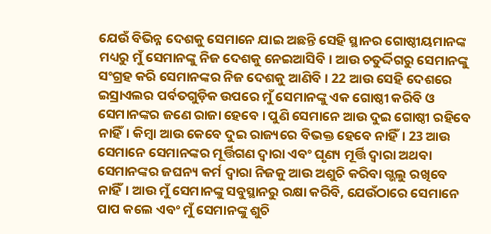ଯେଉଁ ବିଭିନ୍ନ ଦେଶକୁ ସେମାନେ ଯାଇ ଅଛନ୍ତି ସେହି ସ୍ଥାନର ଗୋଷ୍ଠୀୟମାନଙ୍କ ମଧ୍ୟରୁ ମୁଁ ସେମାନଙ୍କୁ ନିଜ ଦେଶକୁ ନେଇଆସିବି। ଆଉ ଚତୁର୍ଦ୍ଦିଗରୁ ସେମାନଙ୍କୁ ସଂଗ୍ରହ କରି ସେମାନଙ୍କର ନିଜ ଦେଶକୁ ଆଣିବି। 22 ଆଉ ସେହି ଦେଶରେ ଇସ୍ରାଏଲର ପର୍ବତଗୁଡ଼ିକ ଉପରେ ମୁଁ ସେମାନଙ୍କୁ ଏକ ଗୋଷ୍ଠୀ କରିବି ଓ ସେମାନଙ୍କର ଜଣେ ରାଜା ହେବେ। ପୁଣି ସେମାନେ ଆଉ ଦୁଇ ଗୋଷ୍ଠୀ ରହିବେ ନାହିଁ। କିମ୍ବା ଆଉ କେବେ ଦୁଇ ରାଜ୍ୟରେ ବିଭକ୍ତ ହେବେ ନାହିଁ। 23 ଆଉ ସେମାନେ ସେମାନଙ୍କର ମୂର୍ତ୍ତିଗଣ ଦ୍ୱାରା ଏବଂ ଘୃଣ୍ୟ ମୂର୍ତ୍ତି ଦ୍ୱାରା ଅଥବା ସେମାନଙ୍କର ଜଘନ୍ୟ କର୍ମ ଦ୍ୱାରା ନିଜକୁ ଆଉ ଅଶୁଚି କରିବା ଗ୍ଭଲୁ ରଖିବେ ନାହିଁ। ଆଉ ମୁଁ ସେମାନଙ୍କୁ ସବୁସ୍ଥାନରୁ ରକ୍ଷା କରିବି, ଯେଉଁଠାରେ ସେମାନେ ପାପ କଲେ ଏବଂ ମୁଁ ସେମାନଙ୍କୁ ଶୁଚି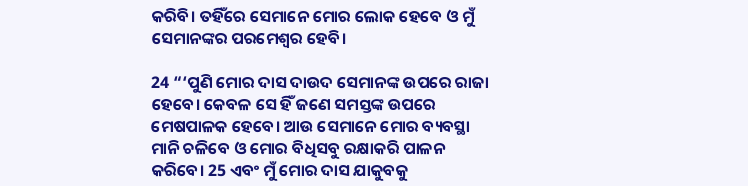କରିବି। ତହିଁରେ ସେମାନେ ମୋର ଲୋକ ହେବେ ଓ ମୁଁ ସେମାନଙ୍କର ପରମେଶ୍ୱର ହେବି।

24 “‘ପୁଣି ମୋର ଦାସ ଦାଉଦ ସେମାନଙ୍କ ଉପରେ ରାଜା ହେବେ। କେବଳ ସେ ହିଁ ଜଣେ ସମସ୍ତଙ୍କ ଉପରେ ମେଷପାଳକ ହେବେ। ଆଉ ସେମାନେ ମୋର ବ୍ୟବସ୍ଥା ମାନି ଚଳିବେ ଓ ମୋର ବିଧିସବୁ ରକ୍ଷାକରି ପାଳନ କରିବେ। 25 ଏବଂ ମୁଁ ମୋର ଦାସ ଯାକୁବକୁ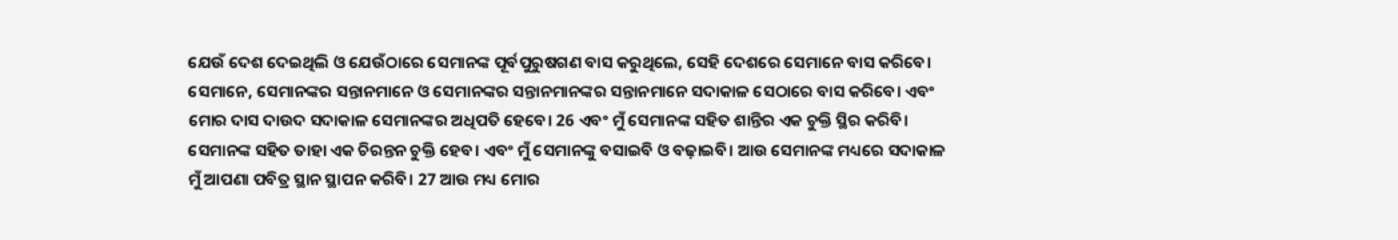ଯେଉଁ ଦେଶ ଦେଇଥିଲି ଓ ଯେଉଁଠାରେ ସେମାନଙ୍କ ପୂର୍ବପୁରୁଷଗଣ ବାସ କରୁଥିଲେ, ସେହି ଦେଶରେ ସେମାନେ ବାସ କରିବେ। ସେମାନେ, ସେମାନଙ୍କର ସନ୍ତାନମାନେ ଓ ସେମାନଙ୍କର ସନ୍ତାନମାନଙ୍କର ସନ୍ତାନମାନେ ସଦାକାଳ ସେଠାରେ ବାସ କରିବେ। ଏବଂ ମୋର ଦାସ ଦାଉଦ ସଦାକାଳ ସେମାନଙ୍କର ଅଧିପତି ହେବେ। 26 ଏବଂ ମୁଁ ସେମାନଙ୍କ ସହିତ ଶାନ୍ତିର ଏକ ଚୁକ୍ତି ସ୍ଥିର କରିବି। ସେମାନଙ୍କ ସହିତ ତାହା ଏକ ଚିରନ୍ତନ ଚୁକ୍ତି ହେବ। ଏବଂ ମୁଁ ସେମାନଙ୍କୁ ବସାଇବି ଓ ବଢ଼ାଇବି। ଆଉ ସେମାନଙ୍କ ମଧ୍ୟରେ ସଦାକାଳ ମୁଁ ଆପଣା ପବିତ୍ର ସ୍ଥାନ ସ୍ଥାପନ କରିବି। 27 ଆଉ ମଧ୍ୟ ମୋର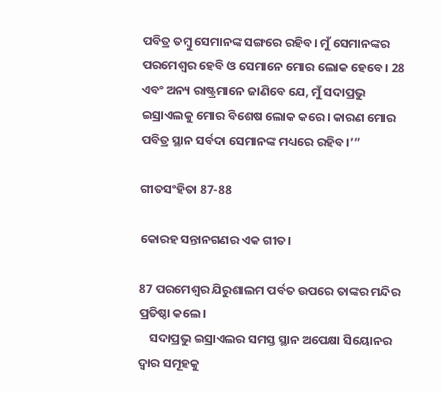ପବିତ୍ର ତମ୍ବୁ ସେମାନଙ୍କ ସଙ୍ଗରେ ରହିବ। ମୁଁ ସେମାନଙ୍କର ପରମେଶ୍ୱର ହେବି ଓ ସେମାନେ ମୋର ଲୋକ ହେବେ। 28 ଏବଂ ଅନ୍ୟ ରାଷ୍ଟ୍ରମାନେ ଜାଣିବେ ଯେ, ମୁଁ ସଦାପ୍ରଭୁ ଇସ୍ରାଏଲକୁ ମୋର ବିଶେଷ ଲୋକ କରେ। କାରଣ ମୋର ପବିତ୍ର ସ୍ଥାନ ସର୍ବଦା ସେମାନଙ୍କ ମଧ୍ୟରେ ରହିବ।’”

ଗୀତସଂହିତା 87-88

କୋରହ ସନ୍ତାନଗଣର ଏକ ଗୀତ।

87 ପରମେଶ୍ୱର ଯିରୁଶାଲମ ପର୍ବତ ଉପରେ ତାଙ୍କର ମନ୍ଦିର ପ୍ରତିଷ୍ଠା କଲେ।
    ସଦାପ୍ରଭୁ ଇସ୍ରାଏଲର ସମସ୍ତ ସ୍ଥାନ ଅପେକ୍ଷା ସିୟୋନର ଦ୍ୱାର ସମୂହକୁ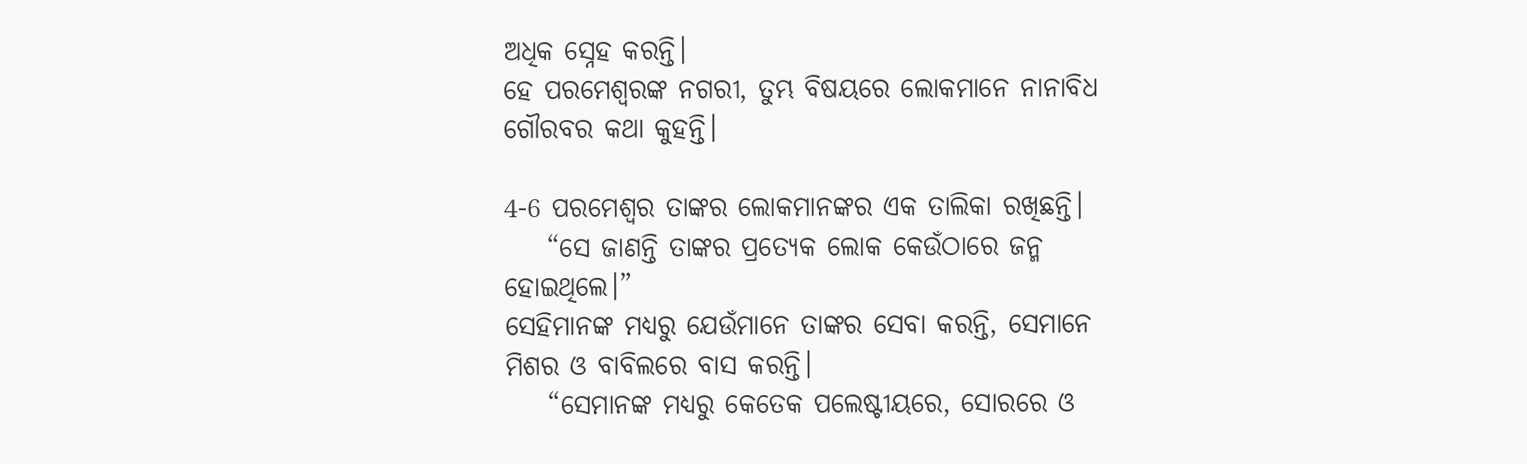ଅଧିକ ସ୍ନେହ କରନ୍ତି।
ହେ ପରମେଶ୍ୱରଙ୍କ ନଗରୀ, ତୁମ୍ଭ ବିଷୟରେ ଲୋକମାନେ ନାନାବିଧ ଗୌରବର କଥା କୁହନ୍ତି।

4-6 ପରମେଶ୍ୱର ତାଙ୍କର ଲୋକମାନଙ୍କର ଏକ ତାଲିକା ରଖିଛନ୍ତି।
    “ସେ ଜାଣନ୍ତି ତାଙ୍କର ପ୍ରତ୍ୟେକ ଲୋକ କେଉଁଠାରେ ଜନ୍ମ ହୋଇଥିଲେ।”
ସେହିମାନଙ୍କ ମଧ୍ୟରୁ ଯେଉଁମାନେ ତାଙ୍କର ସେବା କରନ୍ତି, ସେମାନେ ମିଶର ଓ ବାବିଲରେ ବାସ କରନ୍ତି।
    “ସେମାନଙ୍କ ମଧ୍ୟରୁ କେତେକ ପଲେଷ୍ଟୀୟରେ, ସୋରରେ ଓ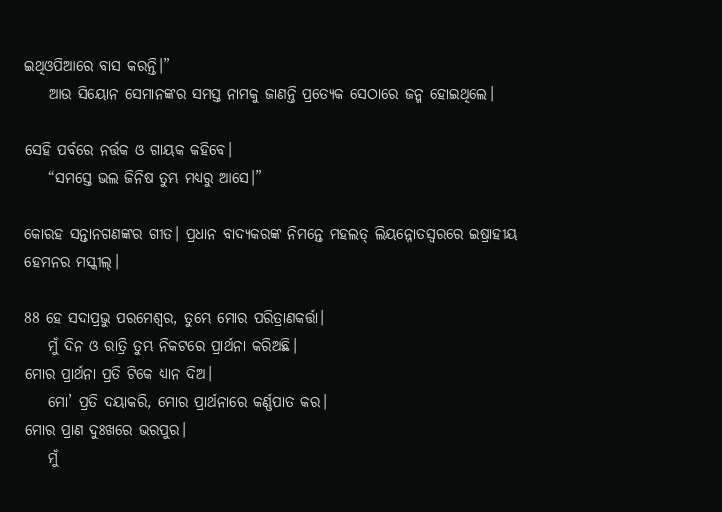ଇଥିଓପିଆରେ ବାସ କରନ୍ତି।”
    ଆଉ ସିୟୋନ ସେମାନଙ୍କର ସମସ୍ତ ନାମକୁ ଜାଣନ୍ତି ପ୍ରତ୍ୟେକ ସେଠାରେ ଜନ୍ମ ହୋଇଥିଲେ।

ସେହି ପର୍ବରେ ନର୍ତ୍ତକ ଓ ଗାୟକ କହିବେ।
    “ସମସ୍ତେ ଭଲ ଜିନିଷ ତୁମ୍ଭ ମଧ୍ୟରୁ ଆସେ।”

କୋରହ ସନ୍ତାନଗଣଙ୍କର ଗୀତ। ପ୍ରଧାନ ବାଦ୍ୟକରଙ୍କ ନିମନ୍ତେ ମହଲତ୍ ଲିୟନ୍ନୋତସ୍ୱରରେ ଇଷ୍ରାହୀୟ ହେମନର ମସ୍କୀଲ୍।

88 ହେ ସଦାପ୍ରଭୁ ପରମେଶ୍ୱର, ତୁମ୍ଭେ ମୋର ପରିତ୍ରାଣକର୍ତ୍ତା।
    ମୁଁ ଦିନ ଓ ରାତ୍ରି ତୁମ୍ଭ ନିକଟରେ ପ୍ରାର୍ଥନା କରିଅଛି।
ମୋର ପ୍ରାର୍ଥନା ପ୍ରତି ଟିକେ ଧ୍ୟାନ ଦିଅ।
    ମୋ’ ପ୍ରତି ଦୟାକରି, ମୋର ପ୍ରାର୍ଥନାରେ କର୍ଣ୍ଣପାତ କର।
ମୋର ପ୍ରାଣ ଦୁଃଖରେ ଭରପୁର।
    ମୁଁ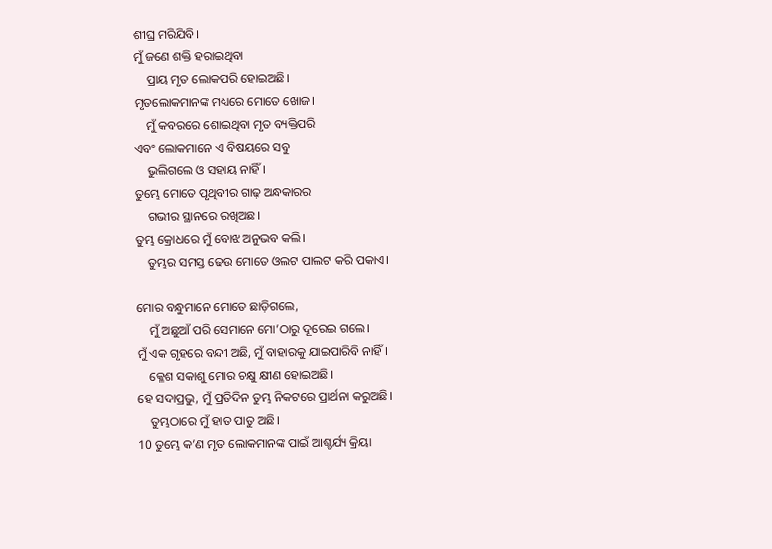ଶୀଘ୍ର ମରିଯିବି।
ମୁଁ ଜଣେ ଶକ୍ତି ହରାଇଥିବା
    ପ୍ରାୟ ମୃତ ଲୋକପରି ହୋଇଅଛି।
ମୃତଲୋକମାନଙ୍କ ମଧ୍ୟରେ ମୋତେ ଖୋଜ।
    ମୁଁ କବରରେ ଶୋଇଥିବା ମୃତ ବ୍ୟକ୍ତିପରି
ଏବଂ ଲୋକମାନେ ଏ ବିଷୟରେ ସବୁ
    ଭୁଲିଗଲେ ଓ ସହାୟ ନାହିଁ।
ତୁମ୍ଭେ ମୋତେ ପୃଥିବୀର ଗାଢ଼ ଅନ୍ଧକାରର
    ଗଭୀର ସ୍ଥାନରେ ରଖିଅଛ।
ତୁମ୍ଭ କ୍ରୋଧରେ ମୁଁ ବୋଝ ଅନୁଭବ କଲି।
    ତୁମ୍ଭର ସମସ୍ତ ଢେଉ ମୋତେ ଓଲଟ ପାଲଟ କରି ପକାଏ।

ମୋର ବନ୍ଧୁମାନେ ମୋତେ ଛାଡ଼ିଗଲେ,
    ମୁଁ ଅଛୁଆଁ ପରି ସେମାନେ ମୋ’ଠାରୁ ଦୂରେଇ ଗଲେ।
ମୁଁ ଏକ ଗୃହରେ ବନ୍ଦୀ ଅଛି, ମୁଁ ବାହାରକୁ ଯାଇପାରିବି ନାହିଁ।
    କ୍ଳେଶ ସକାଶୁ ମୋର ଚକ୍ଷୁ କ୍ଷୀଣ ହୋଇଅଛି।
ହେ ସଦାପ୍ରଭୁ, ମୁଁ ପ୍ରତିଦିନ ତୁମ୍ଭ ନିକଟରେ ପ୍ରାର୍ଥନା କରୁଅଛି।
    ତୁମ୍ଭଠାରେ ମୁଁ ହାତ ପାତୁ ଅଛି।
10 ତୁମ୍ଭେ କ’ଣ ମୃତ ଲୋକମାନଙ୍କ ପାଇଁ ଆଶ୍ଚର୍ଯ୍ୟ କ୍ରିୟା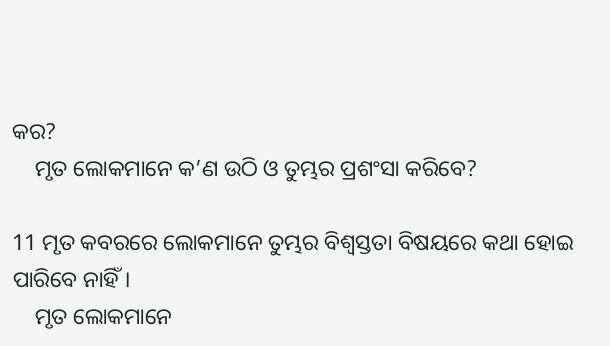କର?
    ମୃତ ଲୋକମାନେ କ’ଣ ଉଠି ଓ ତୁମ୍ଭର ପ୍ରଶଂସା କରିବେ?

11 ମୃତ କବରରେ ଲୋକମାନେ ତୁମ୍ଭର ବିଶ୍ୱସ୍ତତା ବିଷୟରେ କଥା ହୋଇ ପାରିବେ ନାହିଁ।
    ମୃତ ଲୋକମାନେ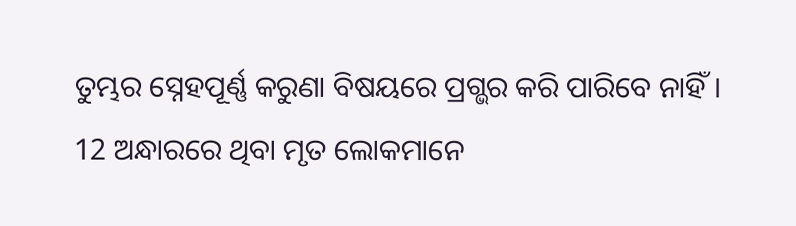ତୁମ୍ଭର ସ୍ନେହପୂର୍ଣ୍ଣ କରୁଣା ବିଷୟରେ ପ୍ରଗ୍ଭର କରି ପାରିବେ ନାହିଁ।
12 ଅନ୍ଧାରରେ ଥିବା ମୃତ ଲୋକମାନେ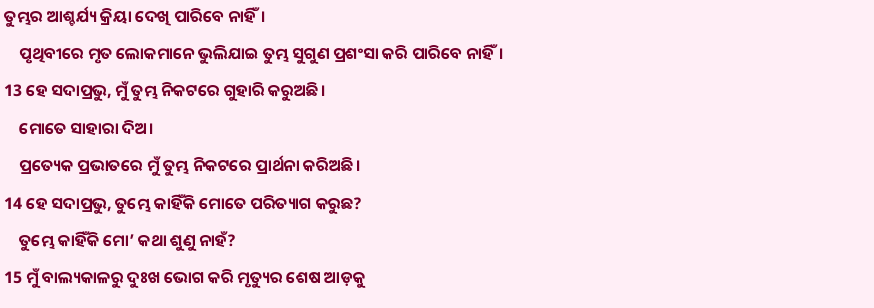ତୁମ୍ଭର ଆଶ୍ଚର୍ଯ୍ୟ କ୍ରିୟା ଦେଖି ପାରିବେ ନାହିଁ।
    ପୃଥିବୀରେ ମୃତ ଲୋକମାନେ ଭୁଲିଯାଇ ତୁମ୍ଭ ସୁଗୁଣ ପ୍ରଶଂସା କରି ପାରିବେ ନାହିଁ।
13 ହେ ସଦାପ୍ରଭୁ, ମୁଁ ତୁମ୍ଭ ନିକଟରେ ଗୁହାରି କରୁଅଛି।
    ମୋତେ ସାହାରା ଦିଅ।
    ପ୍ରତ୍ୟେକ ପ୍ରଭାତରେ ମୁଁ ତୁମ୍ଭ ନିକଟରେ ପ୍ରାର୍ଥନା କରିଅଛି।
14 ହେ ସଦାପ୍ରଭୁ, ତୁମ୍ଭେ କାହିଁକି ମୋତେ ପରିତ୍ୟାଗ କରୁଛ?
    ତୁମ୍ଭେ କାହିଁକି ମୋ’ କଥା ଶୁଣୁ ନାହଁ?
15 ମୁଁ ବାଲ୍ୟକାଳରୁ ଦୁଃଖ ଭୋଗ କରି ମୃତ୍ୟୁର ଶେଷ ଆଡ଼କୁ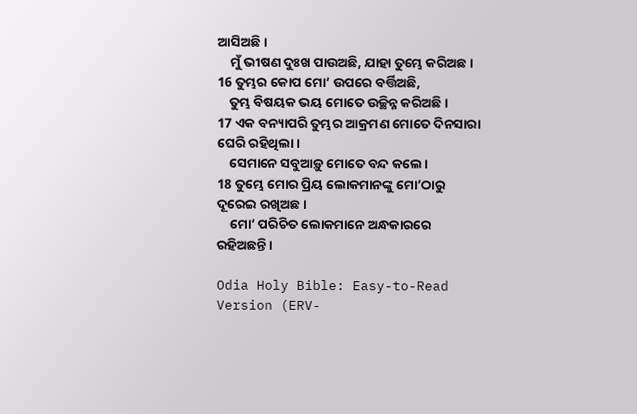ଆସିଅଛି।
    ମୁଁ ଭୀଷଣ ଦୁଃଖ ପାଉଅଛି, ଯାହା ତୁମ୍ଭେ କରିଅଛ।
16 ତୁମ୍ଭର କୋପ ମୋ’ ଉପରେ ବର୍ତ୍ତିଅଛି,
    ତୁମ୍ଭ ବିଷୟକ ଭୟ ମୋତେ ଉଚ୍ଛିନ୍ନ କରିଅଛି।
17 ଏକ ବନ୍ୟାପରି ତୁମ୍ଭର ଆକ୍ରମଣ ମୋତେ ଦିନସାରା ଘେରି ରହିଥିଲା।
    ସେମାନେ ସବୁଆଡ଼ୁ ମୋତେ ବନ୍ଦ କଲେ।
18 ତୁମ୍ଭେ ମୋର ପ୍ରିୟ ଲୋକମାନଙ୍କୁ ମୋ’ଠାରୁ ଦୂରେଇ ରଖିଅଛ।
    ମୋ’ ପରିଚିତ ଲୋକମାନେ ଅନ୍ଧକାରରେ ରହିଅଛନ୍ତି।

Odia Holy Bible: Easy-to-Read Version (ERV-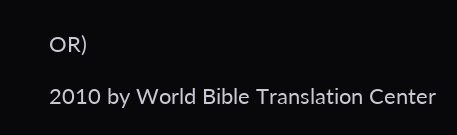OR)

2010 by World Bible Translation Center